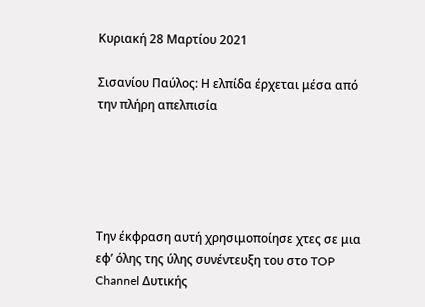Κυριακή 28 Μαρτίου 2021

Σισανίου Παύλος: Η ελπίδα έρχεται μέσα από την πλήρη απελπισία





Την έκφραση αυτή χρησιμοποίησε χτες σε μια εφ’ όλης της ύλης συνέντευξη του στο TOP Channel Δυτικής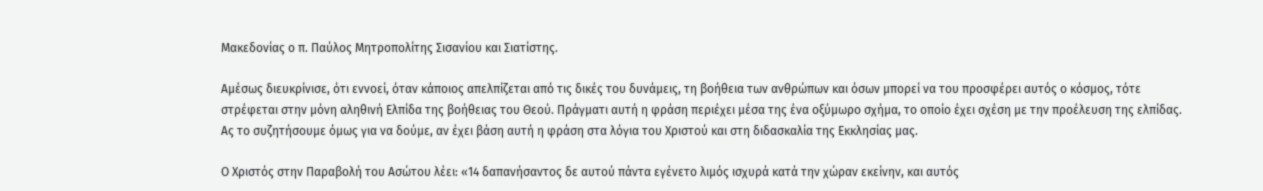Μακεδονίας ο π. Παύλος Μητροπολίτης Σισανίου και Σιατίστης.

Αμέσως διευκρίνισε, ότι εννοεί, όταν κάποιος απελπίζεται από τις δικές του δυνάμεις, τη βοήθεια των ανθρώπων και όσων μπορεί να του προσφέρει αυτός ο κόσμος, τότε στρέφεται στην μόνη αληθινή Ελπίδα της βοήθειας του Θεού. Πράγματι αυτή η φράση περιέχει μέσα της ένα οξύμωρο σχήμα, το οποίο έχει σχέση με την προέλευση της ελπίδας. Ας το συζητήσουμε όμως για να δούμε, αν έχει βάση αυτή η φράση στα λόγια του Χριστού και στη διδασκαλία της Εκκλησίας μας.

Ο Χριστός στην Παραβολή του Ασώτου λέει: «14 δαπανήσαντος δε αυτού πάντα εγένετο λιμός ισχυρά κατά την χώραν εκείνην, και αυτός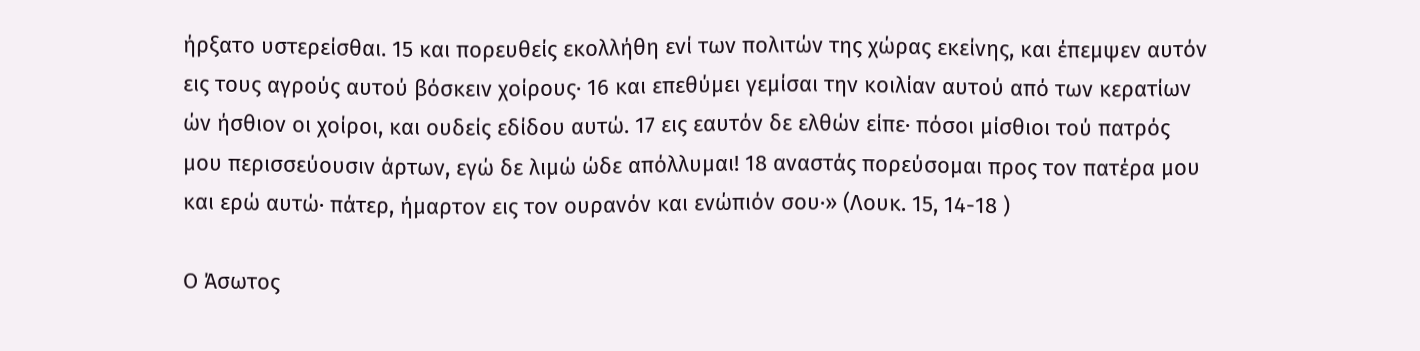ήρξατο υστερείσθαι. 15 και πορευθείς εκολλήθη ενί των πολιτών της χώρας εκείνης, και έπεμψεν αυτόν εις τους αγρούς αυτού βόσκειν χοίρους· 16 και επεθύμει γεμίσαι την κοιλίαν αυτού από των κερατίων ών ήσθιον οι χοίροι, και ουδείς εδίδου αυτώ. 17 εις εαυτόν δε ελθών είπε· πόσοι μίσθιοι τού πατρός μου περισσεύουσιν άρτων, εγώ δε λιμώ ώδε απόλλυμαι! 18 αναστάς πορεύσομαι προς τον πατέρα μου και ερώ αυτώ· πάτερ, ήμαρτον εις τον ουρανόν και ενώπιόν σου·» (Λουκ. 15, 14-18 )

Ο Άσωτος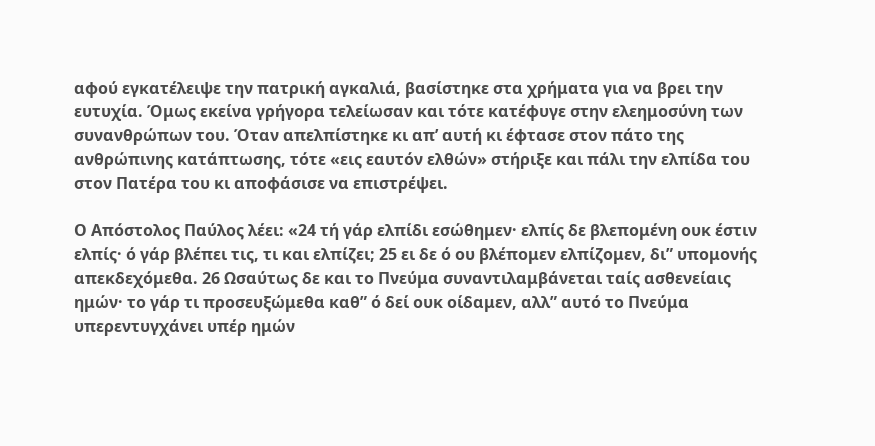αφού εγκατέλειψε την πατρική αγκαλιά, βασίστηκε στα χρήματα για να βρει την ευτυχία. Όμως εκείνα γρήγορα τελείωσαν και τότε κατέφυγε στην ελεημοσύνη των συνανθρώπων του. Όταν απελπίστηκε κι απ’ αυτή κι έφτασε στον πάτο της ανθρώπινης κατάπτωσης, τότε «εις εαυτόν ελθών» στήριξε και πάλι την ελπίδα του στον Πατέρα του κι αποφάσισε να επιστρέψει.

Ο Απόστολος Παύλος λέει: «24 τή γάρ ελπίδι εσώθημεν· ελπίς δε βλεπομένη ουκ έστιν ελπίς· ό γάρ βλέπει τις, τι και ελπίζει; 25 ει δε ό ου βλέπομεν ελπίζομεν, δι” υπομονής απεκδεχόμεθα. 26 Ωσαύτως δε και το Πνεύμα συναντιλαμβάνεται ταίς ασθενείαις ημών· το γάρ τι προσευξώμεθα καθ” ό δεί ουκ οίδαμεν, αλλ” αυτό το Πνεύμα υπερεντυγχάνει υπέρ ημών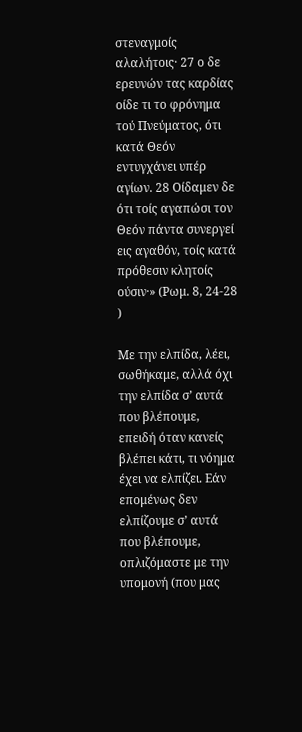στεναγμοίς αλαλήτοις· 27 ο δε ερευνών τας καρδίας οίδε τι το φρόνημα τού Πνεύματος, ότι κατά Θεόν εντυγχάνει υπέρ αγίων. 28 Οίδαμεν δε ότι τοίς αγαπώσι τον Θεόν πάντα συνεργεί εις αγαθόν, τοίς κατά πρόθεσιν κλητοίς ούσιν·» (Ρωμ. 8, 24-28 )

Με την ελπίδα, λέει, σωθήκαμε, αλλά όχι την ελπίδα σ’ αυτά που βλέπουμε, επειδή όταν κανείς βλέπει κάτι, τι νόημα έχει να ελπίζει. Εάν επομένως δεν ελπίζουμε σ’ αυτά που βλέπουμε, οπλιζόμαστε με την υπομονή (που μας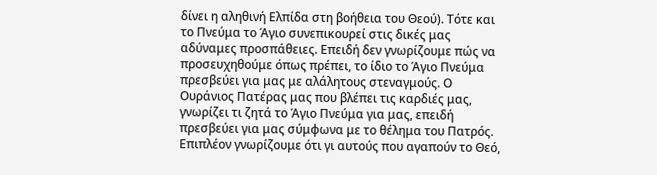δίνει η αληθινή Ελπίδα στη βοήθεια του Θεού). Τότε και το Πνεύμα το Άγιο συνεπικουρεί στις δικές μας αδύναμες προσπάθειες. Επειδή δεν γνωρίζουμε πώς να προσευχηθούμε όπως πρέπει, το ίδιο το Άγιο Πνεύμα πρεσβεύει για μας με αλάλητους στεναγμούς. Ο Ουράνιος Πατέρας μας που βλέπει τις καρδιές μας, γνωρίζει τι ζητά το Άγιο Πνεύμα για μας, επειδή πρεσβεύει για μας σύμφωνα με το θέλημα του Πατρός. Επιπλέον γνωρίζουμε ότι γι αυτούς που αγαπούν το Θεό,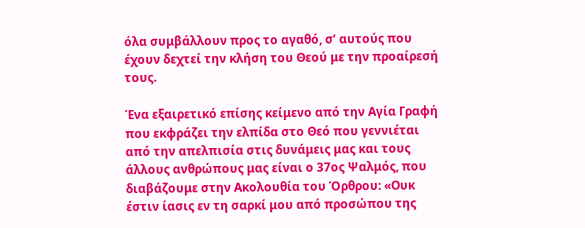όλα συμβάλλουν προς το αγαθό, σ’ αυτούς που έχουν δεχτεί την κλήση του Θεού με την προαίρεσή τους.

Ένα εξαιρετικό επίσης κείμενο από την Αγία Γραφή που εκφράζει την ελπίδα στο Θεό που γεννιέται από την απελπισία στις δυνάμεις μας και τους άλλους ανθρώπους μας είναι ο 37ος Ψαλμός, που διαβάζουμε στην Ακολουθία του Όρθρου: «Ουκ έστιν ίασις εν τη σαρκί μου από προσώπου της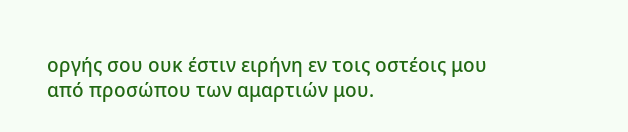οργής σου ουκ έστιν ειρήνη εν τοις οστέοις μου από προσώπου των αμαρτιών μου.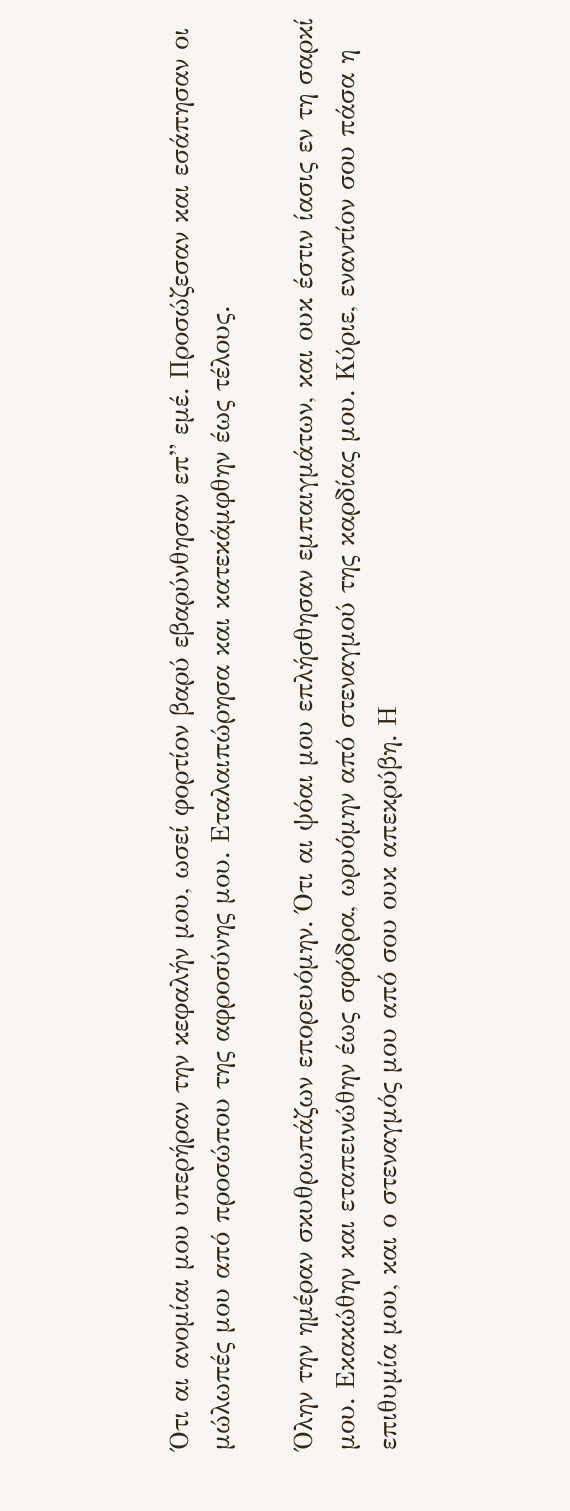Ότι αι ανομίαι μου υπερήραν την κεφαλήν μου, ωσεί φορτίον βαρύ εβαρύνθησαν επ” εμέ. Προσώζεσαν και εσάπησαν οι μώλωπές μου από προσώπου της αφροσύνης μου. Εταλαιπώρησα και κατεκάμφθην έως τέλους.

Όλην την ημέραν σκυθρωπάζων επορευόμην. Ότι αι ψόαι μου επλήσθησαν εμπαιγμάτων, και ουκ έστιν ίασις εν τη σαρκί μου. Εκακώθην και εταπεινώθην έως σφόδρα, ωρυόμην από στεναγμού της καρδίας μου. Κύριε, εναντίον σου πάσα η επιθυμία μου, και ο στεναγμός μου από σου ουκ απεκρύβη. Η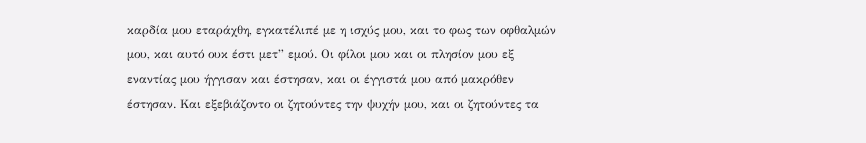καρδία μου εταράχθη, εγκατέλιπέ με η ισχύς μου, και το φως των οφθαλμών μου, και αυτό ουκ έστι μετ” εμού. Οι φίλοι μου και οι πλησίον μου εξ εναντίας μου ήγγισαν και έστησαν, και οι έγγιστά μου από μακρόθεν έστησαν. Και εξεβιάζοντο οι ζητούντες την ψυχήν μου, και οι ζητούντες τα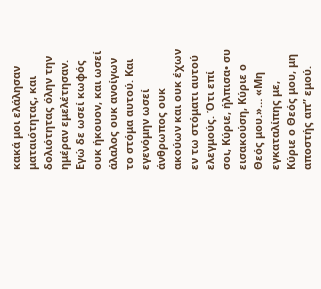κακά μοι ελάλησαν ματαιότητας, και δολιότητας όλην την ημέραν εμελέτησαν. Εγώ δε ωσεί κωφός ουκ ήκουον, και ωσεί άλαλος ουκ ανοίγων το στόμα αυτού. Και εγενόμην ωσεί άνθρωπος ουκ ακούων και ουκ έχων εν τω στόματι αυτού ελεγμούς. Ότι επί σοι, Κύριε, ήλπισα• συ εισακούση, Κύριε ο Θεός μου.»… «Μη εγκαταλίπης με, Κύριε ο Θεός μου, μη αποστής απ” εμού.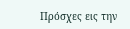Πρόσχες εις την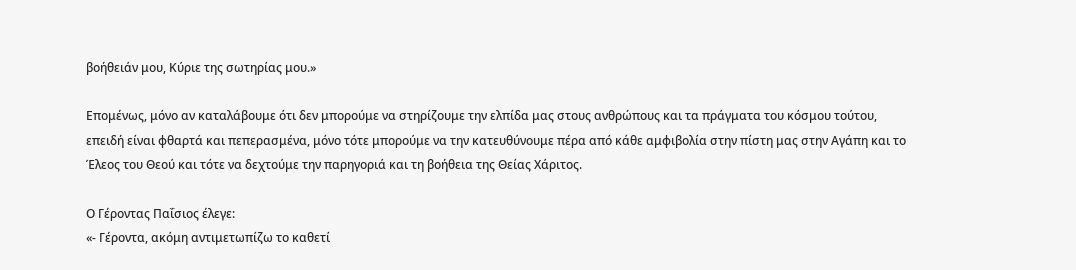βοήθειάν μου, Κύριε της σωτηρίας μου.»

Επομένως, μόνο αν καταλάβουμε ότι δεν μπορούμε να στηρίζουμε την ελπίδα μας στους ανθρώπους και τα πράγματα του κόσμου τούτου, επειδή είναι φθαρτά και πεπερασμένα, μόνο τότε μπορούμε να την κατευθύνουμε πέρα από κάθε αμφιβολία στην πίστη μας στην Αγάπη και το Έλεος του Θεού και τότε να δεχτούμε την παρηγοριά και τη βοήθεια της Θείας Χάριτος.

Ο Γέροντας Παΐσιος έλεγε:
«- Γέροντα, ακόμη αντιμετωπίζω το καθετί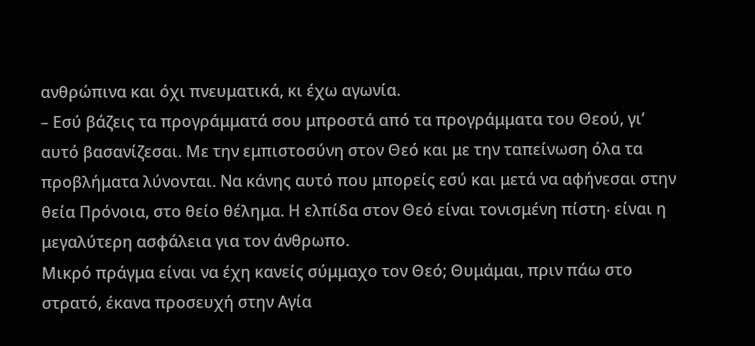ανθρώπινα και όχι πνευματικά, κι έχω αγωνία.
– Εσύ βάζεις τα προγράμματά σου μπροστά από τα προγράμματα του Θεού, γι’ αυτό βασανίζεσαι. Με την εμπιστοσύνη στον Θεό και με την ταπείνωση όλα τα προβλήματα λύνονται. Να κάνης αυτό που μπορείς εσύ και μετά να αφήνεσαι στην θεία Πρόνοια, στο θείο θέλημα. Η ελπίδα στον Θεό είναι τονισμένη πίστη∙ είναι η μεγαλύτερη ασφάλεια για τον άνθρωπο.
Μικρό πράγμα είναι να έχη κανείς σύμμαχο τον Θεό; Θυμάμαι, πριν πάω στο στρατό, έκανα προσευχή στην Αγία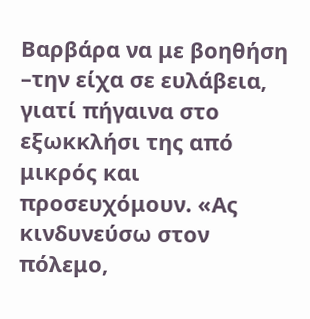Βαρβάρα να με βοηθήση –την είχα σε ευλάβεια, γιατί πήγαινα στο εξωκκλήσι της από μικρός και προσευχόμουν. «Ας κινδυνεύσω στον πόλεμο,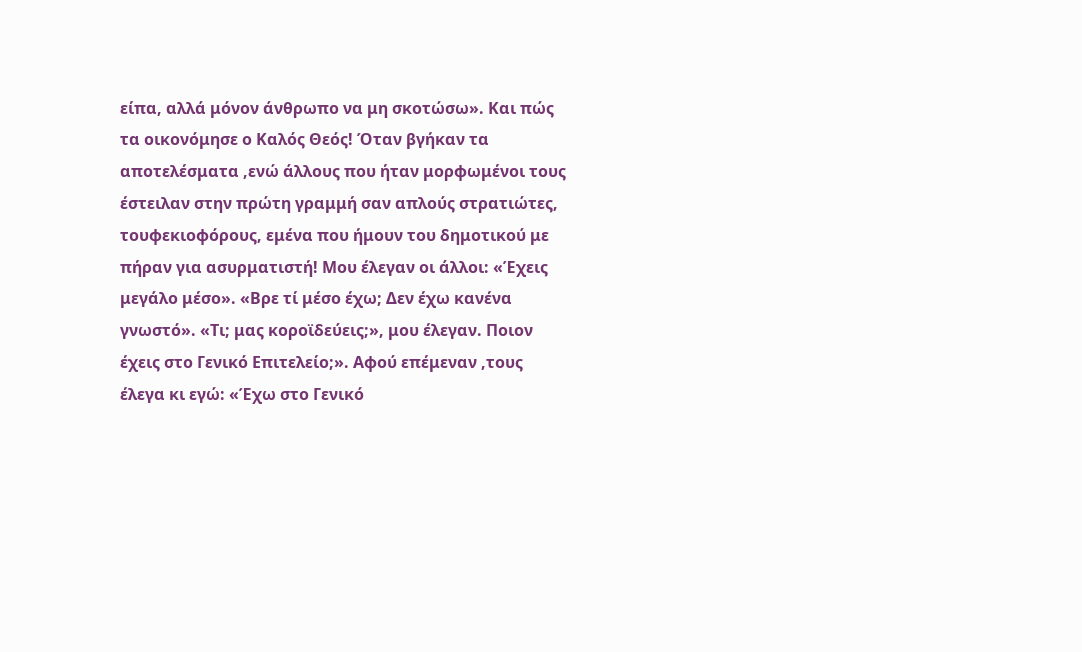είπα, αλλά μόνον άνθρωπο να μη σκοτώσω». Και πώς τα οικονόμησε ο Καλός Θεός! Όταν βγήκαν τα αποτελέσματα ,ενώ άλλους που ήταν μορφωμένοι τους έστειλαν στην πρώτη γραμμή σαν απλούς στρατιώτες, τουφεκιοφόρους, εμένα που ήμουν του δημοτικού με πήραν για ασυρματιστή! Μου έλεγαν οι άλλοι: «Έχεις μεγάλο μέσο». «Βρε τί μέσο έχω; Δεν έχω κανένα γνωστό». «Τι; μας κοροϊδεύεις;», μου έλεγαν. Ποιον έχεις στο Γενικό Επιτελείο;». Αφού επέμεναν ,τους έλεγα κι εγώ: «Έχω στο Γενικό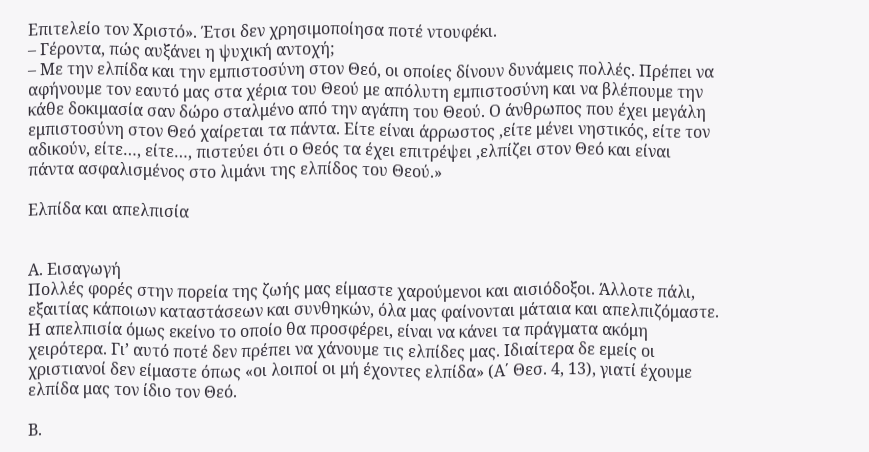Επιτελείο τον Χριστό». Έτσι δεν χρησιμοποίησα ποτέ ντουφέκι.
– Γέροντα, πώς αυξάνει η ψυχική αντοχή;
– Με την ελπίδα και την εμπιστοσύνη στον Θεό, οι οποίες δίνουν δυνάμεις πολλές. Πρέπει να αφήνουμε τον εαυτό μας στα χέρια του Θεού με απόλυτη εμπιστοσύνη και να βλέπουμε την κάθε δοκιμασία σαν δώρο σταλμένο από την αγάπη του Θεού. Ο άνθρωπος που έχει μεγάλη εμπιστοσύνη στον Θεό χαίρεται τα πάντα. Είτε είναι άρρωστος ,είτε μένει νηστικός, είτε τον αδικούν, είτε…, είτε…, πιστεύει ότι ο Θεός τα έχει επιτρέψει ,ελπίζει στον Θεό και είναι πάντα ασφαλισμένος στο λιμάνι της ελπίδος του Θεού.»

Ελπίδα και απελπισία


Α. Εισαγωγή
Πολλές φορές στην πορεία της ζωής μας είμαστε χαρούμενοι και αισιόδοξοι. Άλλοτε πάλι, εξαιτίας κάποιων καταστάσεων και συνθηκών, όλα μας φαίνονται μάταια και απελπιζόμαστε. Η απελπισία όμως εκείνο το οποίο θα προσφέρει, είναι να κάνει τα πράγματα ακόμη χειρότερα. Γι’ αυτό ποτέ δεν πρέπει να χάνουμε τις ελπίδες μας. Ιδιαίτερα δε εμείς οι χριστιανοί δεν είμαστε όπως «οι λοιποί οι μή έχοντες ελπίδα» (Α΄ Θεσ. 4, 13), γιατί έχουμε ελπίδα μας τον ίδιο τον Θεό.

Β.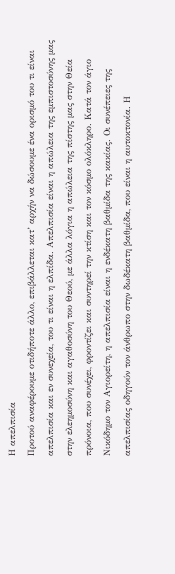Η απελπισία
Προτού αναφέρουμε οτιδήποτε άλλο, επιβάλλεται κατ’ αρχήν να δώσουμε ένα ορισμό του τι είναι απελπισία και εν συνεχεία, του τι είναι η ελπίδα. Απελπισία είναι η απώλεια της εμπιστοσύνης μας στην ελεημοσύνη και αγαθοσύνη του Θεού, με άλλα λόγια η απώλεια της πίστης μας στην Θεία πρόνοια, που συνέχει, φροντίζει και συντηρεί την κτίση και τον κόσμο ολόκληρο. Κατά τον άγιο Νικόδημο τον Αγιορείτη, η απελπισία είναι η ενδέκατη βαθμίδα της κακίας. Οι συνέπειες της απελπισίας οδηγούν τον άνθρωπο στην δωδέκατη βαθμίδα, που είναι η αυτοκτονία. Η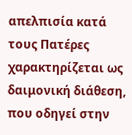απελπισία κατά τους Πατέρες χαρακτηρίζεται ως δαιμονική διάθεση, που οδηγεί στην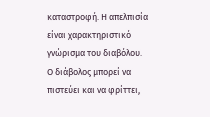καταστροφή. Η απελπισία είναι χαρακτηριστικό γνώρισμα του διαβόλου. Ο διάβολος μπορεί να πιστεύει και να φρίττει,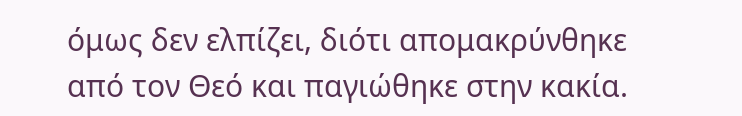όμως δεν ελπίζει, διότι απομακρύνθηκε από τον Θεό και παγιώθηκε στην κακία.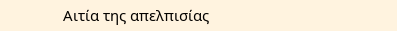Αιτία της απελπισίας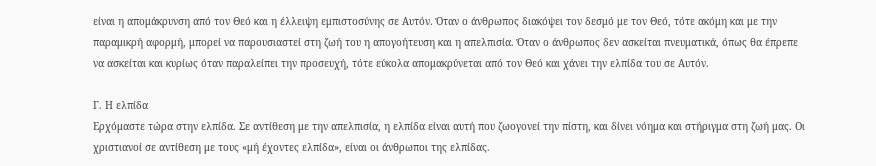είναι η απομάκρυνση από τον Θεό και η έλλειψη εμπιστοσύνης σε Αυτόν. Όταν ο άνθρωπος διακόψει τον δεσμό με τον Θεό, τότε ακόμη και με την παραμικρή αφορμή, μπορεί να παρουσιαστεί στη ζωή του η απογοήτευση και η απελπισία. Όταν ο άνθρωπος δεν ασκείται πνευματικά, όπως θα έπρεπε να ασκείται και κυρίως όταν παραλείπει την προσευχή, τότε εύκολα απομακρύνεται από τον Θεό και χάνει την ελπίδα του σε Αυτόν.

Γ. Η ελπίδα
Ερχόμαστε τώρα στην ελπίδα. Σε αντίθεση με την απελπισία, η ελπίδα είναι αυτή που ζωογονεί την πίστη, και δίνει νόημα και στήριγμα στη ζωή μας. Οι χριστιανοί σε αντίθεση με τους «μή έχοντες ελπίδα», είναι οι άνθρωποι της ελπίδας.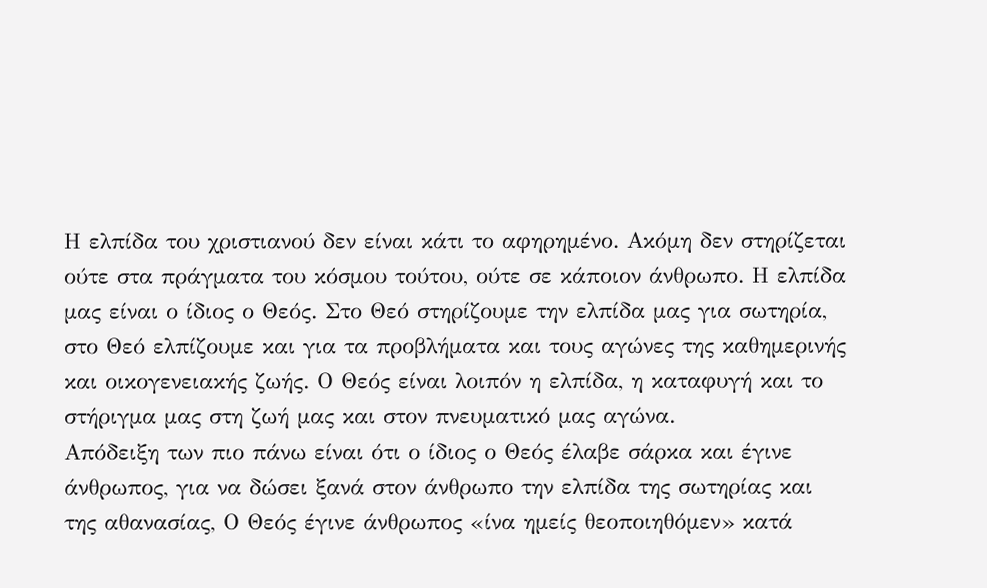Η ελπίδα του χριστιανού δεν είναι κάτι το αφηρημένο. Ακόμη δεν στηρίζεται ούτε στα πράγματα του κόσμου τούτου, ούτε σε κάποιον άνθρωπο. Η ελπίδα μας είναι ο ίδιος ο Θεός. Στο Θεό στηρίζουμε την ελπίδα μας για σωτηρία, στο Θεό ελπίζουμε και για τα προβλήματα και τους αγώνες της καθημερινής και οικογενειακής ζωής. Ο Θεός είναι λοιπόν η ελπίδα, η καταφυγή και το στήριγμα μας στη ζωή μας και στον πνευματικό μας αγώνα.
Απόδειξη των πιο πάνω είναι ότι ο ίδιος ο Θεός έλαβε σάρκα και έγινε άνθρωπος, για να δώσει ξανά στον άνθρωπο την ελπίδα της σωτηρίας και της αθανασίας, Ο Θεός έγινε άνθρωπος «ίνα ημείς θεοποιηθόμεν» κατά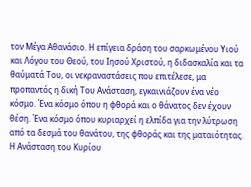τον Μέγα Αθανάσιο. Η επίγεια δράση του σαρκωμένου Υιού και Λόγου του Θεού, του Ιησού Χριστού, η διδασκαλία και τα θαύματά Του, οι νεκραναστάσεις που επιτέλεσε, μα προπαντός η δική Του Ανάσταση, εγκαινιάζουν ένα νέο κόσμο. Ένα κόσμο όπου η φθορά και ο θάνατος δεν έχουν θέση. Ένα κόσμο όπου κυριαρχεί η ελπίδα για την λύτρωση από τα δεσμά του θανάτου, της φθοράς και της ματαιότητας. Η Ανάσταση του Κυρίου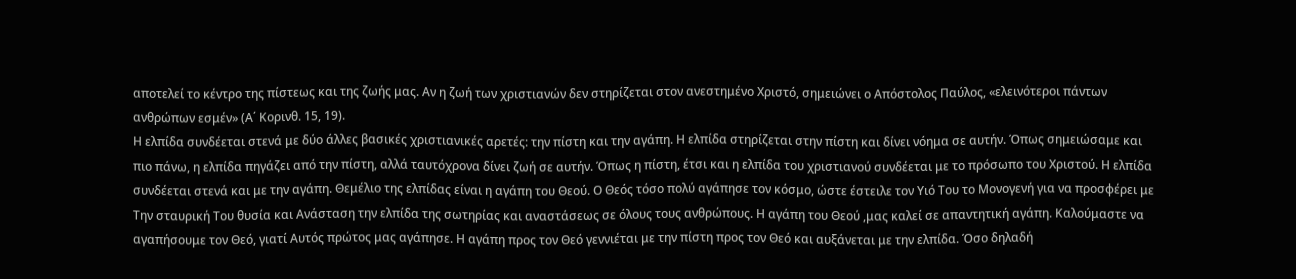αποτελεί το κέντρο της πίστεως και της ζωής μας. Αν η ζωή των χριστιανών δεν στηρίζεται στον ανεστημένο Χριστό, σημειώνει ο Απόστολος Παύλος, «ελεινότεροι πάντων ανθρώπων εσμέν» (Α΄ Κορινθ. 15, 19).
Η ελπίδα συνδέεται στενά με δύο άλλες βασικές χριστιανικές αρετές: την πίστη και την αγάπη. Η ελπίδα στηρίζεται στην πίστη και δίνει νόημα σε αυτήν. Όπως σημειώσαμε και πιο πάνω, η ελπίδα πηγάζει από την πίστη, αλλά ταυτόχρονα δίνει ζωή σε αυτήν. Όπως η πίστη, έτσι και η ελπίδα του χριστιανού συνδέεται με το πρόσωπο του Χριστού. Η ελπίδα συνδέεται στενά και με την αγάπη. Θεμέλιο της ελπίδας είναι η αγάπη του Θεού. Ο Θεός τόσο πολύ αγάπησε τον κόσμο, ώστε έστειλε τον Υιό Του το Μονογενή για να προσφέρει με Την σταυρική Του θυσία και Ανάσταση την ελπίδα της σωτηρίας και αναστάσεως σε όλους τους ανθρώπους. Η αγάπη του Θεού ,μας καλεί σε απαντητική αγάπη. Καλούμαστε να αγαπήσουμε τον Θεό, γιατί Αυτός πρώτος μας αγάπησε. Η αγάπη προς τον Θεό γεννιέται με την πίστη προς τον Θεό και αυξάνεται με την ελπίδα. Όσο δηλαδή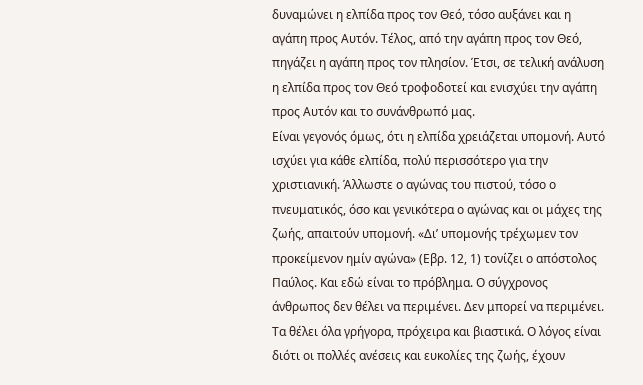δυναμώνει η ελπίδα προς τον Θεό, τόσο αυξάνει και η αγάπη προς Αυτόν. Τέλος, από την αγάπη προς τον Θεό, πηγάζει η αγάπη προς τον πλησίον. Έτσι, σε τελική ανάλυση η ελπίδα προς τον Θεό τροφοδοτεί και ενισχύει την αγάπη προς Αυτόν και το συνάνθρωπό μας.
Είναι γεγονός όμως, ότι η ελπίδα χρειάζεται υπομονή. Αυτό ισχύει για κάθε ελπίδα, πολύ περισσότερο για την χριστιανική. Άλλωστε ο αγώνας του πιστού, τόσο ο πνευματικός, όσο και γενικότερα ο αγώνας και οι μάχες της ζωής, απαιτούν υπομονή. «Δι’ υπομονής τρέχωμεν τον προκείμενον ημίν αγώνα» (Εβρ. 12, 1) τονίζει ο απόστολος Παύλος. Και εδώ είναι το πρόβλημα. Ο σύγχρονος άνθρωπος δεν θέλει να περιμένει. Δεν μπορεί να περιμένει. Τα θέλει όλα γρήγορα, πρόχειρα και βιαστικά. Ο λόγος είναι διότι οι πολλές ανέσεις και ευκολίες της ζωής, έχουν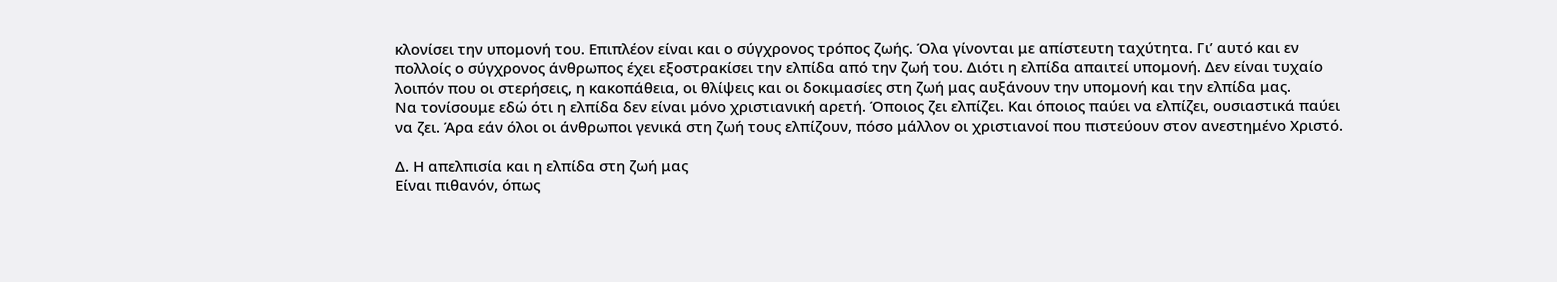κλονίσει την υπομονή του. Επιπλέον είναι και ο σύγχρονος τρόπος ζωής. Όλα γίνονται με απίστευτη ταχύτητα. Γι’ αυτό και εν πολλοίς ο σύγχρονος άνθρωπος έχει εξοστρακίσει την ελπίδα από την ζωή του. Διότι η ελπίδα απαιτεί υπομονή. Δεν είναι τυχαίο λοιπόν που οι στερήσεις, η κακοπάθεια, οι θλίψεις και οι δοκιμασίες στη ζωή μας αυξάνουν την υπομονή και την ελπίδα μας.
Να τονίσουμε εδώ ότι η ελπίδα δεν είναι μόνο χριστιανική αρετή. Όποιος ζει ελπίζει. Και όποιος παύει να ελπίζει, ουσιαστικά παύει να ζει. Άρα εάν όλοι οι άνθρωποι γενικά στη ζωή τους ελπίζουν, πόσο μάλλον οι χριστιανοί που πιστεύουν στον ανεστημένο Χριστό.

Δ. Η απελπισία και η ελπίδα στη ζωή μας
Είναι πιθανόν, όπως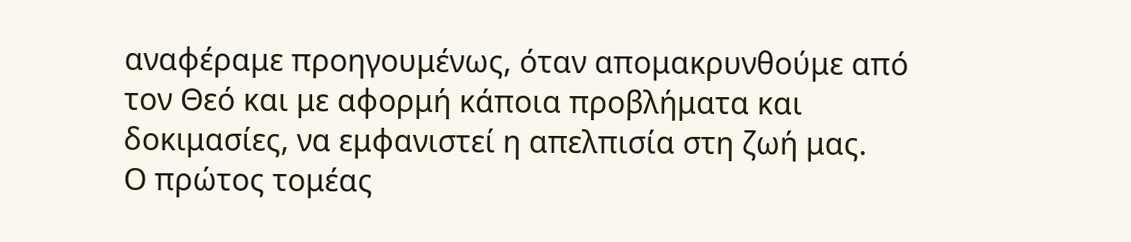αναφέραμε προηγουμένως, όταν απομακρυνθούμε από τον Θεό και με αφορμή κάποια προβλήματα και δοκιμασίες, να εμφανιστεί η απελπισία στη ζωή μας.
Ο πρώτος τομέας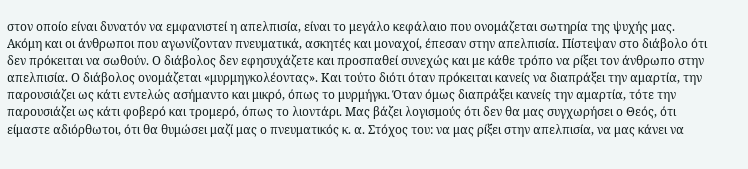στον οποίο είναι δυνατόν να εμφανιστεί η απελπισία, είναι το μεγάλο κεφάλαιο που ονομάζεται σωτηρία της ψυχής μας. Ακόμη και οι άνθρωποι που αγωνίζονταν πνευματικά, ασκητές και μοναχοί, έπεσαν στην απελπισία. Πίστεψαν στο διάβολο ότι δεν πρόκειται να σωθούν. Ο διάβολος δεν εφησυχάζετε και προσπαθεί συνεχώς και με κάθε τρόπο να ρίξει τον άνθρωπο στην απελπισία. Ο διάβολος ονομάζεται «μυρμηγκολέοντας». Και τούτο διότι όταν πρόκειται κανείς να διαπράξει την αμαρτία, την παρουσιάζει ως κάτι εντελώς ασήμαντο και μικρό, όπως το μυρμήγκι. Όταν όμως διαπράξει κανείς την αμαρτία, τότε την παρουσιάζει ως κάτι φοβερό και τρομερό, όπως το λιοντάρι. Μας βάζει λογισμούς ότι δεν θα μας συγχωρήσει ο Θεός, ότι είμαστε αδιόρθωτοι, ότι θα θυμώσει μαζί μας ο πνευματικός κ. α. Στόχος του: να μας ρίξει στην απελπισία, να μας κάνει να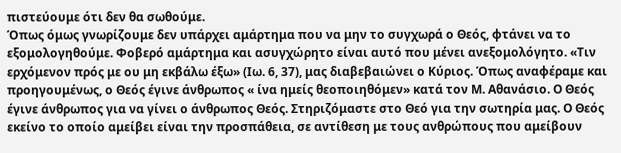πιστεύουμε ότι δεν θα σωθούμε.
Όπως όμως γνωρίζουμε δεν υπάρχει αμάρτημα που να μην το συγχωρά ο Θεός, φτάνει να το εξομολογηθούμε. Φοβερό αμάρτημα και ασυγχώρητο είναι αυτό που μένει ανεξομολόγητο. «Τιν ερχόμενον πρός με ου μη εκβάλω έξω» (Ιω. 6, 37), μας διαβεβαιώνει ο Κύριος. Όπως αναφέραμε και προηγουμένως, ο Θεός έγινε άνθρωπος « ίνα ημείς θεοποιηθόμεν» κατά τον Μ. Αθανάσιο. Ο Θεός έγινε άνθρωπος για να γίνει ο άνθρωπος Θεός. Στηριζόμαστε στο Θεό για την σωτηρία μας. Ο Θεός εκείνο το οποίο αμείβει είναι την προσπάθεια, σε αντίθεση με τους ανθρώπους που αμείβουν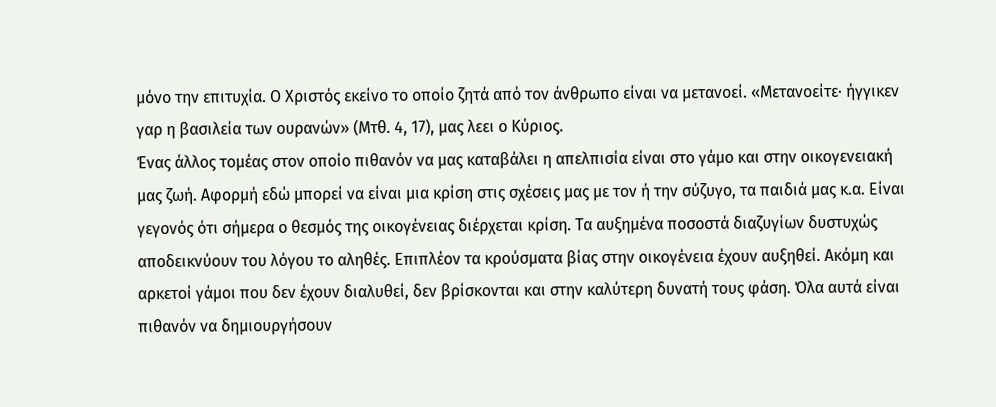μόνο την επιτυχία. Ο Χριστός εκείνο το οποίο ζητά από τον άνθρωπο είναι να μετανοεί. «Μετανοείτε· ήγγικεν γαρ η βασιλεία των ουρανών» (Μτθ. 4, 17), μας λεει ο Κύριος.
Ένας άλλος τομέας στον οποίο πιθανόν να μας καταβάλει η απελπισία είναι στο γάμο και στην οικογενειακή μας ζωή. Αφορμή εδώ μπορεί να είναι μια κρίση στις σχέσεις μας με τον ή την σύζυγο, τα παιδιά μας κ.α. Είναι γεγονός ότι σήμερα ο θεσμός της οικογένειας διέρχεται κρίση. Τα αυξημένα ποσοστά διαζυγίων δυστυχώς αποδεικνύουν του λόγου το αληθές. Επιπλέον τα κρούσματα βίας στην οικογένεια έχουν αυξηθεί. Ακόμη και αρκετοί γάμοι που δεν έχουν διαλυθεί, δεν βρίσκονται και στην καλύτερη δυνατή τους φάση. Όλα αυτά είναι πιθανόν να δημιουργήσουν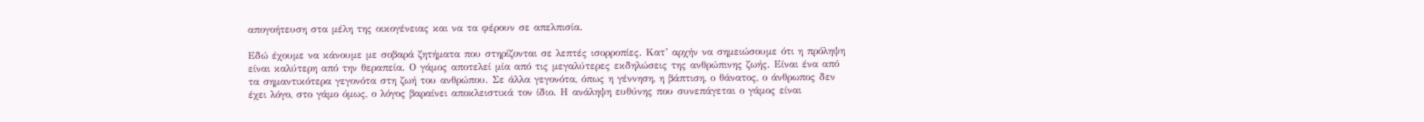απογοήτευση στα μέλη της οικογένειας και να τα φέρουν σε απελπισία.

Εδώ έχουμε να κάνουμε με σοβαρά ζητήματα που στηρίζονται σε λεπτές ισορροπίες. Κατ’ αρχήν να σημειώσουμε ότι η πρόληψη είναι καλύτερη από την θεραπεία. Ο γάμος αποτελεί μία από τις μεγαλύτερες εκδηλώσεις της ανθρώπινης ζωής. Είναι ένα από τα σημαντικότερα γεγονότα στη ζωή του ανθρώπου. Σε άλλα γεγονότα, όπως η γέννηση, η βάπτιση, ο θάνατος, ο άνθρωπος δεν έχει λόγο, στο γάμο όμως, ο λόγος βαραίνει αποκλειστικά τον ίδιο. Η ανάληψη ευθύνης που συνεπάγεται ο γάμος είναι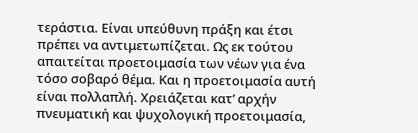τεράστια. Είναι υπεύθυνη πράξη και έτσι πρέπει να αντιμετωπίζεται. Ως εκ τούτου απαιτείται προετοιμασία των νέων για ένα τόσο σοβαρό θέμα. Και η προετοιμασία αυτή είναι πολλαπλή. Χρειάζεται κατ’ αρχήν πνευματική και ψυχολογική προετοιμασία,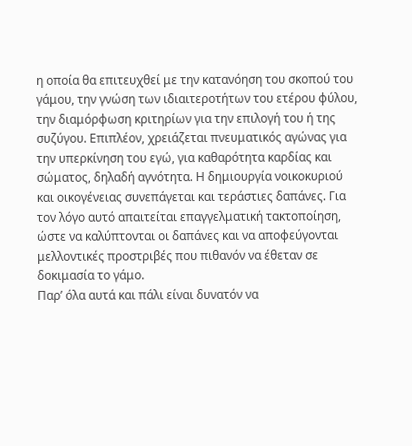η οποία θα επιτευχθεί με την κατανόηση του σκοπού του γάμου, την γνώση των ιδιαιτεροτήτων του ετέρου φύλου, την διαμόρφωση κριτηρίων για την επιλογή του ή της συζύγου. Επιπλέον, χρειάζεται πνευματικός αγώνας για την υπερκίνηση του εγώ, για καθαρότητα καρδίας και σώματος, δηλαδή αγνότητα. Η δημιουργία νοικοκυριού και οικογένειας συνεπάγεται και τεράστιες δαπάνες. Για τον λόγο αυτό απαιτείται επαγγελματική τακτοποίηση, ώστε να καλύπτονται οι δαπάνες και να αποφεύγονται μελλοντικές προστριβές που πιθανόν να έθεταν σε δοκιμασία το γάμο.
Παρ’ όλα αυτά και πάλι είναι δυνατόν να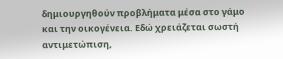δημιουργηθούν προβλήματα μέσα στο γάμο και την οικογένεια. Εδώ χρειάζεται σωστή αντιμετώπιση,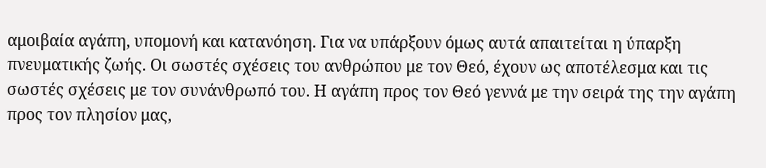αμοιβαία αγάπη, υπομονή και κατανόηση. Για να υπάρξουν όμως αυτά απαιτείται η ύπαρξη πνευματικής ζωής. Οι σωστές σχέσεις του ανθρώπου με τον Θεό, έχουν ως αποτέλεσμα και τις σωστές σχέσεις με τον συνάνθρωπό του. Η αγάπη προς τον Θεό γεννά με την σειρά της την αγάπη προς τον πλησίον μας,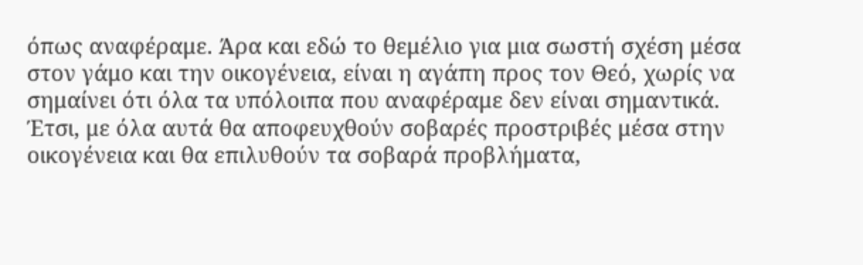όπως αναφέραμε. Άρα και εδώ το θεμέλιο για μια σωστή σχέση μέσα στον γάμο και την οικογένεια, είναι η αγάπη προς τον Θεό, χωρίς να σημαίνει ότι όλα τα υπόλοιπα που αναφέραμε δεν είναι σημαντικά. Έτσι, με όλα αυτά θα αποφευχθούν σοβαρές προστριβές μέσα στην οικογένεια και θα επιλυθούν τα σοβαρά προβλήματα,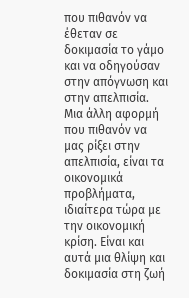που πιθανόν να έθεταν σε δοκιμασία το γάμο και να οδηγούσαν στην απόγνωση και στην απελπισία.
Μια άλλη αφορμή που πιθανόν να μας ρίξει στην απελπισία, είναι τα οικονομικά προβλήματα, ιδιαίτερα τώρα με την οικονομική κρίση. Είναι και αυτά μια θλίψη και δοκιμασία στη ζωή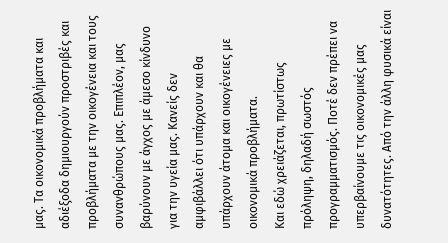μας. Τα οικονομικά προβλήματα και αδιέξοδα δημιουργούν προστριβές και προβλήματα με την οικογένεια και τους συνανθρώπους μας. Επιπλέον, μας βαρύνουν με άγχος με άμεσο κίνδυνο για την υγεία μας. Κανείς δεν αμφιβάλλει ότι υπάρχουν και θα υπάρχουν άτομα και οικογένειες με οικονομικά προβλήματα.
Και εδώ χρειάζεται, πρωτίστως πρόληψη, δηλαδή σωστός προγραμματισμός. Ποτέ δεν πρέπει να υπερβαίνουμε τις οικονομικές μας δυνατότητες. Από την άλλη φυσικά είναι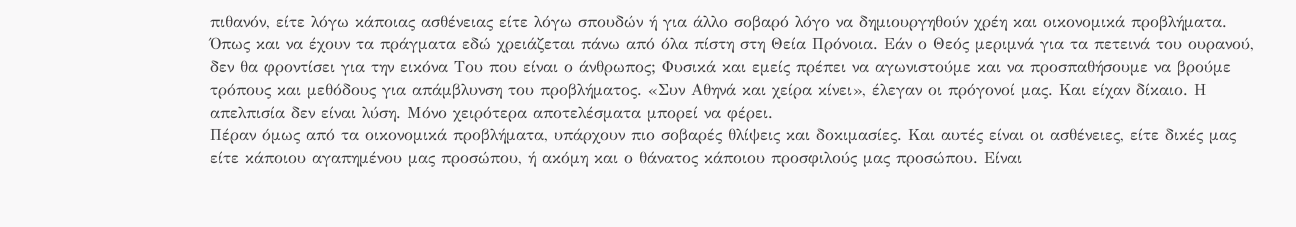πιθανόν, είτε λόγω κάποιας ασθένειας είτε λόγω σπουδών ή για άλλο σοβαρό λόγο να δημιουργηθούν χρέη και οικονομικά προβλήματα. Όπως και να έχουν τα πράγματα εδώ χρειάζεται πάνω από όλα πίστη στη Θεία Πρόνοια. Εάν ο Θεός μεριμνά για τα πετεινά του ουρανού, δεν θα φροντίσει για την εικόνα Του που είναι ο άνθρωπος; Φυσικά και εμείς πρέπει να αγωνιστούμε και να προσπαθήσουμε να βρούμε τρόπους και μεθόδους για απάμβλυνση του προβλήματος. «Συν Αθηνά και χείρα κίνει», έλεγαν οι πρόγονοί μας. Και είχαν δίκαιο. Η απελπισία δεν είναι λύση. Μόνο χειρότερα αποτελέσματα μπορεί να φέρει.
Πέραν όμως από τα οικονομικά προβλήματα, υπάρχουν πιο σοβαρές θλίψεις και δοκιμασίες. Και αυτές είναι οι ασθένειες, είτε δικές μας είτε κάποιου αγαπημένου μας προσώπου, ή ακόμη και ο θάνατος κάποιου προσφιλούς μας προσώπου. Είναι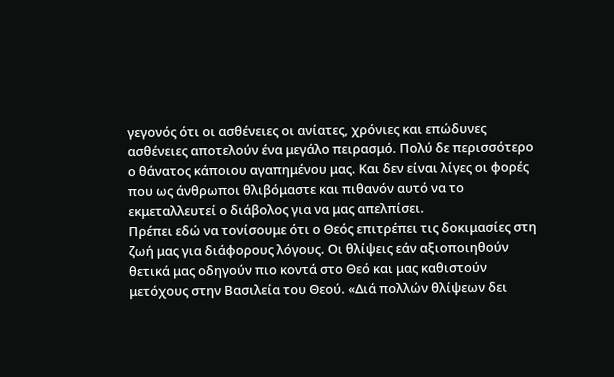γεγονός ότι οι ασθένειες οι ανίατες, χρόνιες και επώδυνες ασθένειες αποτελούν ένα μεγάλο πειρασμό. Πολύ δε περισσότερο ο θάνατος κάποιου αγαπημένου μας. Και δεν είναι λίγες οι φορές που ως άνθρωποι θλιβόμαστε και πιθανόν αυτό να το εκμεταλλευτεί ο διάβολος για να μας απελπίσει.
Πρέπει εδώ να τονίσουμε ότι ο Θεός επιτρέπει τις δοκιμασίες στη ζωή μας για διάφορους λόγους. Οι θλίψεις εάν αξιοποιηθούν θετικά μας οδηγούν πιο κοντά στο Θεό και μας καθιστούν μετόχους στην Βασιλεία του Θεού. «Διά πολλών θλίψεων δει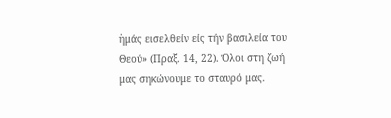ἡμάς εισελθείν είς τήν βασιλεία του Θεού» (Πραξ. 14, 22). Όλοι στη ζωή μας σηκώνουμε το σταυρό μας.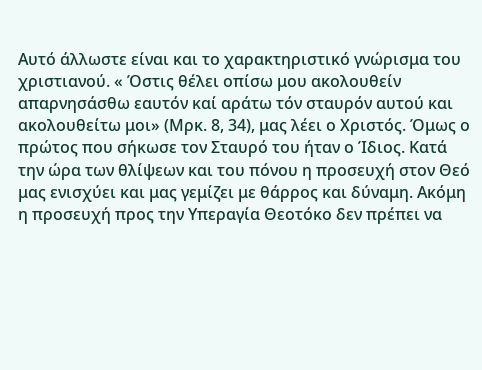Αυτό άλλωστε είναι και το χαρακτηριστικό γνώρισμα του χριστιανού. « Όστις θέλει οπίσω μου ακολουθείν απαρνησάσθω εαυτόν καί αράτω τόν σταυρόν αυτού και ακολουθείτω μοι» (Μρκ. 8, 34), μας λέει ο Χριστός. Όμως ο πρώτος που σήκωσε τον Σταυρό του ήταν ο Ίδιος. Κατά την ώρα των θλίψεων και του πόνου η προσευχή στον Θεό μας ενισχύει και μας γεμίζει με θάρρος και δύναμη. Ακόμη η προσευχή προς την Υπεραγία Θεοτόκο δεν πρέπει να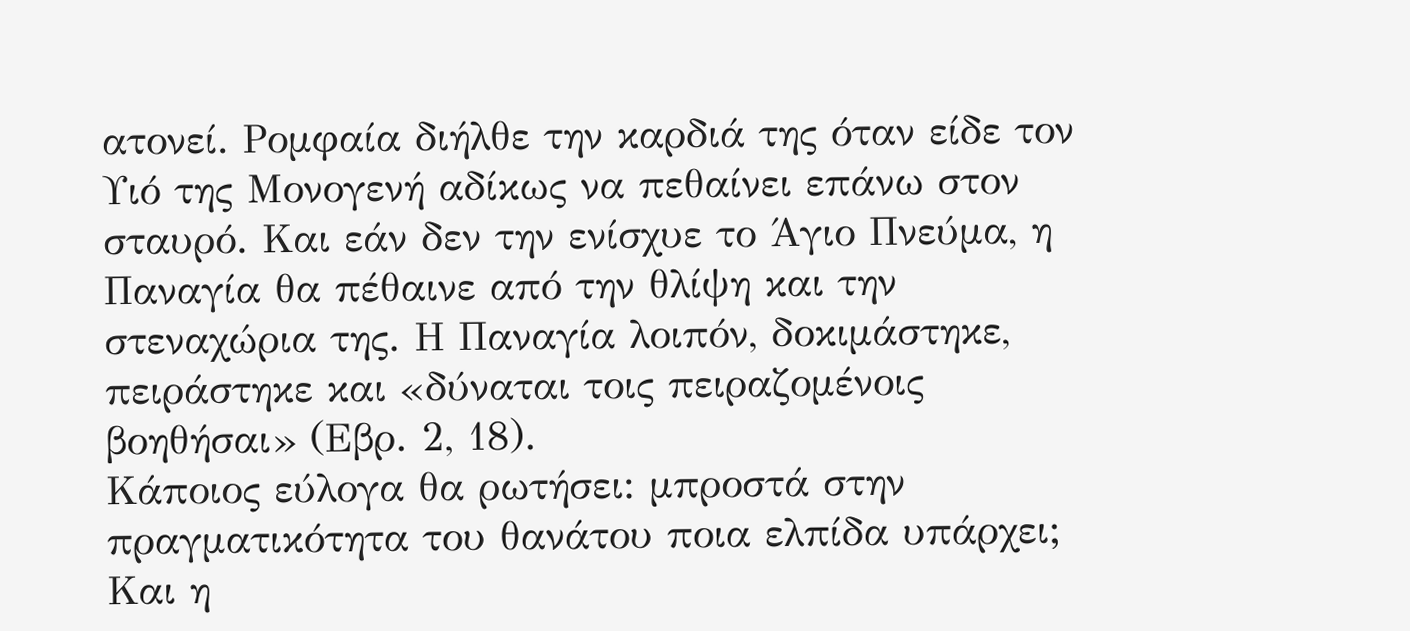ατονεί. Ρομφαία διήλθε την καρδιά της όταν είδε τον Υιό της Μονογενή αδίκως να πεθαίνει επάνω στον σταυρό. Και εάν δεν την ενίσχυε το Άγιο Πνεύμα, η Παναγία θα πέθαινε από την θλίψη και την στεναχώρια της. Η Παναγία λοιπόν, δοκιμάστηκε, πειράστηκε και «δύναται τοις πειραζομένοις βοηθήσαι» (Εβρ. 2, 18).
Κάποιος εύλογα θα ρωτήσει: μπροστά στην πραγματικότητα του θανάτου ποια ελπίδα υπάρχει; Και η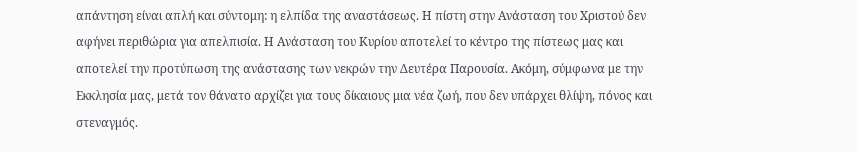απάντηση είναι απλή και σύντομη: η ελπίδα της αναστάσεως. Η πίστη στην Ανάσταση του Χριστού δεν αφήνει περιθώρια για απελπισία. Η Ανάσταση του Κυρίου αποτελεί το κέντρο της πίστεως μας και αποτελεί την προτύπωση της ανάστασης των νεκρών την Δευτέρα Παρουσία. Ακόμη, σύμφωνα με την Εκκλησία μας, μετά τον θάνατο αρχίζει για τους δίκαιους μια νέα ζωή, που δεν υπάρχει θλίψη, πόνος και στεναγμός.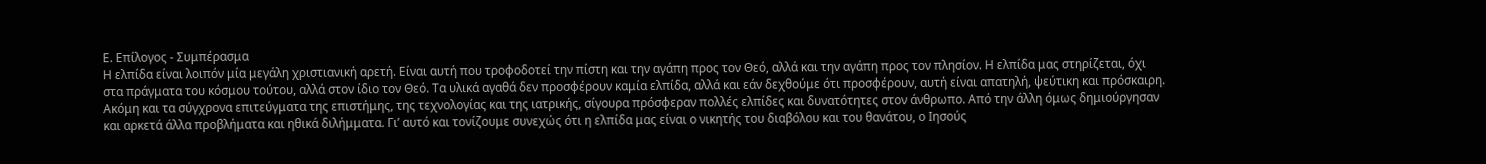Ε. Επίλογος - Συμπέρασμα
Η ελπίδα είναι λοιπόν μία μεγάλη χριστιανική αρετή. Είναι αυτή που τροφοδοτεί την πίστη και την αγάπη προς τον Θεό, αλλά και την αγάπη προς τον πλησίον. Η ελπίδα μας στηρίζεται, όχι στα πράγματα του κόσμου τούτου, αλλά στον ίδιο τον Θεό. Τα υλικά αγαθά δεν προσφέρουν καμία ελπίδα, αλλά και εάν δεχθούμε ότι προσφέρουν, αυτή είναι απατηλή, ψεύτικη και πρόσκαιρη. Ακόμη και τα σύγχρονα επιτεύγματα της επιστήμης, της τεχνολογίας και της ιατρικής, σίγουρα πρόσφεραν πολλές ελπίδες και δυνατότητες στον άνθρωπο. Από την άλλη όμως δημιούργησαν και αρκετά άλλα προβλήματα και ηθικά διλήμματα. Γι’ αυτό και τονίζουμε συνεχώς ότι η ελπίδα μας είναι ο νικητής του διαβόλου και του θανάτου, ο Ιησούς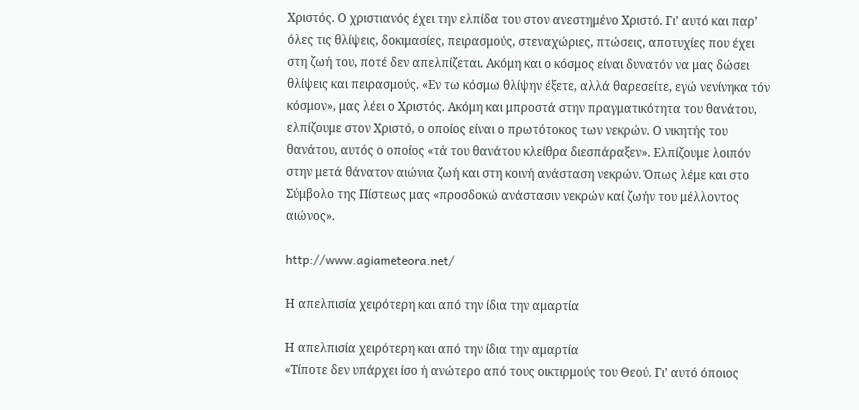Χριστός. Ο χριστιανός έχει την ελπίδα του στον ανεστημένο Χριστό. Γι’ αυτό και παρ’ όλες τις θλίψεις, δοκιμασίες, πειρασμούς, στεναχώριες, πτώσεις, αποτυχίες που έχει στη ζωή του, ποτέ δεν απελπίζεται. Ακόμη και ο κόσμος είναι δυνατόν να μας δώσει θλίψεις και πειρασμούς. «Εν τω κόσμω θλίψην έξετε, αλλά θαρεσείτε, εγώ νενίνηκα τόν κόσμον», μας λέει ο Χριστός. Ακόμη και μπροστά στην πραγματικότητα του θανάτου, ελπίζουμε στον Χριστό, ο οποίος είναι ο πρωτότοκος των νεκρών. Ο νικητής του θανάτου, αυτός ο οποίος «τά του θανάτου κλείθρα διεσπάραξεν». Ελπίζουμε λοιπόν στην μετά θάνατον αιώνια ζωή και στη κοινή ανάσταση νεκρών. Όπως λέμε και στο Σύμβολο της Πίστεως μας «προσδοκώ ανάστασιν νεκρών καί ζωήν του μέλλοντος αιώνος».

http://www.agiameteora.net/

Η απελπισία χειρότερη και από την ίδια την αμαρτία

Η απελπισία χειρότερη και από την ίδια την αμαρτία
«Τίποτε δεν υπάρχει ίσο ή ανώτερο από τους οικτιρμούς του Θεού. Γι’ αυτό όποιος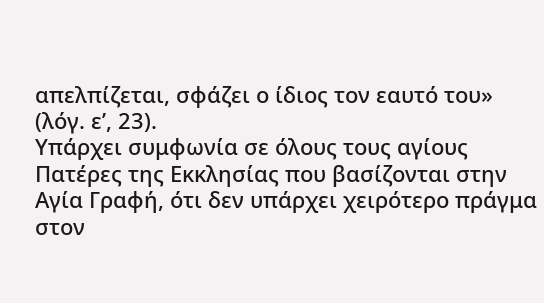απελπίζεται, σφάζει ο ίδιος τον εαυτό του» (λόγ. ε’, 23).
Υπάρχει συμφωνία σε όλους τους αγίους Πατέρες της Εκκλησίας που βασίζονται στην Αγία Γραφή, ότι δεν υπάρχει χειρότερο πράγμα στον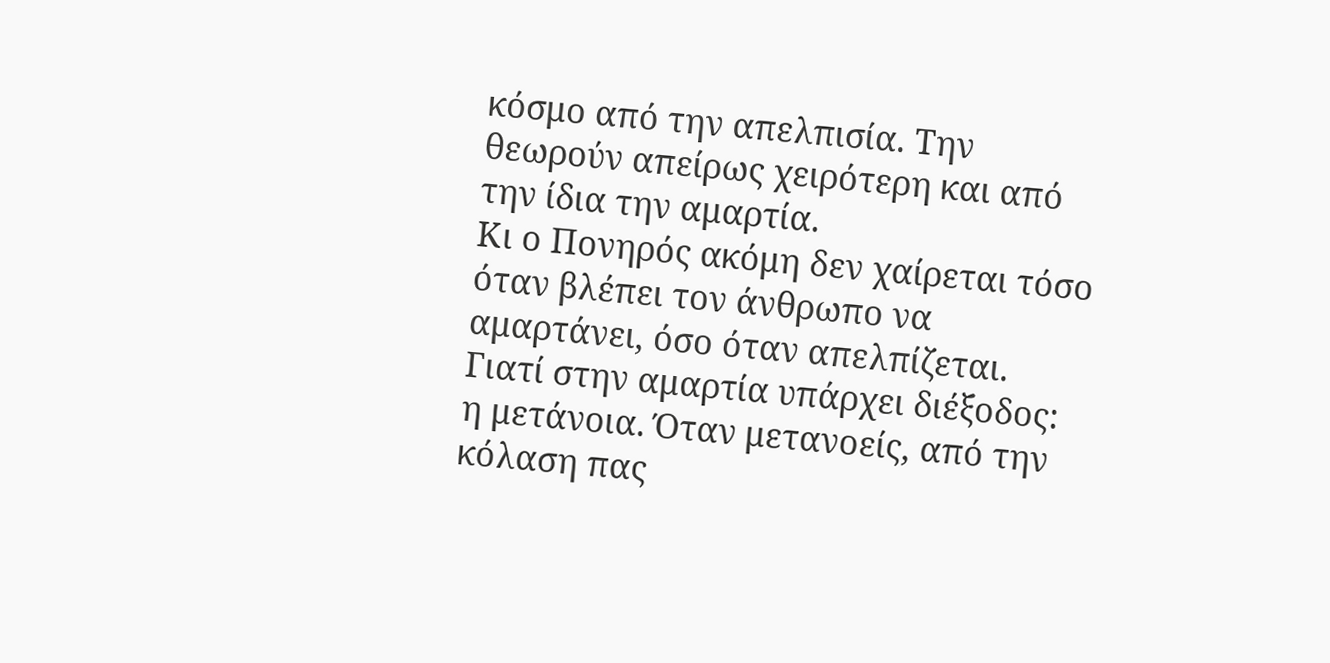κόσμο από την απελπισία. Την θεωρούν απείρως χειρότερη και από την ίδια την αμαρτία.
Κι ο Πονηρός ακόμη δεν χαίρεται τόσο όταν βλέπει τον άνθρωπο να αμαρτάνει, όσο όταν απελπίζεται. Γιατί στην αμαρτία υπάρχει διέξοδος: η μετάνοια. Όταν μετανοείς, από την κόλαση πας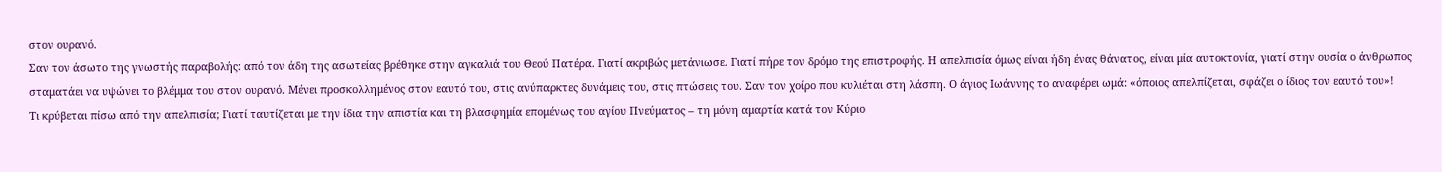στον ουρανό.
Σαν τον άσωτο της γνωστής παραβολής: από τον άδη της ασωτείας βρέθηκε στην αγκαλιά του Θεού Πατέρα. Γιατί ακριβώς μετάνιωσε. Γιατί πήρε τον δρόμο της επιστροφής. Η απελπισία όμως είναι ήδη ένας θάνατος, είναι μία αυτοκτονία, γιατί στην ουσία ο άνθρωπος σταματάει να υψώνει το βλέμμα του στον ουρανό. Μένει προσκολλημένος στον εαυτό του, στις ανύπαρκτες δυνάμεις του, στις πτώσεις του. Σαν τον χοίρο που κυλιέται στη λάσπη. Ο άγιος Ιωάννης το αναφέρει ωμά: «όποιος απελπίζεται, σφάζει ο ίδιος τον εαυτό του»!
Τι κρύβεται πίσω από την απελπισία; Γιατί ταυτίζεται με την ίδια την απιστία και τη βλασφημία επομένως του αγίου Πνεύματος – τη μόνη αμαρτία κατά τον Κύριο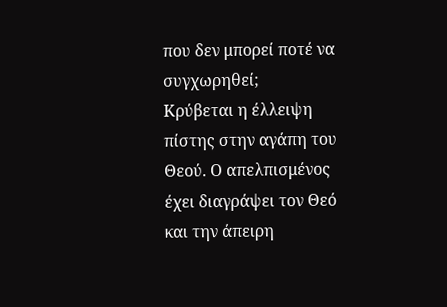που δεν μπορεί ποτέ να συγχωρηθεί;
Κρύβεται η έλλειψη πίστης στην αγάπη του Θεού. Ο απελπισμένος έχει διαγράψει τον Θεό και την άπειρη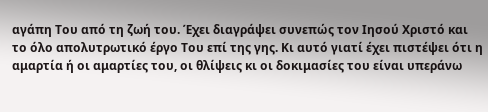αγάπη Του από τη ζωή του. Έχει διαγράψει συνεπώς τον Ιησού Χριστό και το όλο απολυτρωτικό έργο Του επί της γης. Κι αυτό γιατί έχει πιστέψει ότι η αμαρτία ή οι αμαρτίες του, οι θλίψεις κι οι δοκιμασίες του είναι υπεράνω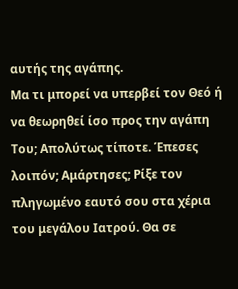αυτής της αγάπης.
Μα τι μπορεί να υπερβεί τον Θεό ή να θεωρηθεί ίσο προς την αγάπη Του; Απολύτως τίποτε. Έπεσες λοιπόν; Αμάρτησες; Ρίξε τον πληγωμένο εαυτό σου στα χέρια του μεγάλου Ιατρού. Θα σε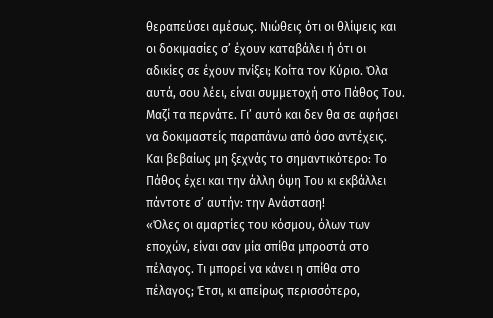θεραπεύσει αμέσως. Νιώθεις ότι οι θλίψεις και οι δοκιμασίες σ’ έχουν καταβάλει ή ότι οι αδικίες σε έχουν πνίξει; Κοίτα τον Κύριο. Όλα αυτά, σου λέει, είναι συμμετοχή στο Πάθος Του. Μαζί τα περνάτε. Γι’ αυτό και δεν θα σε αφήσει να δοκιμαστείς παραπάνω από όσο αντέχεις.
Και βεβαίως μη ξεχνάς το σημαντικότερο: Το Πάθος έχει και την άλλη όψη Του κι εκβάλλει πάντοτε σ’ αυτήν: την Ανάσταση!
«Όλες οι αμαρτίες του κόσμου, όλων των εποχών, είναι σαν μία σπίθα μπροστά στο πέλαγος. Τι μπορεί να κάνει η σπίθα στο πέλαγος; Έτσι, κι απείρως περισσότερο,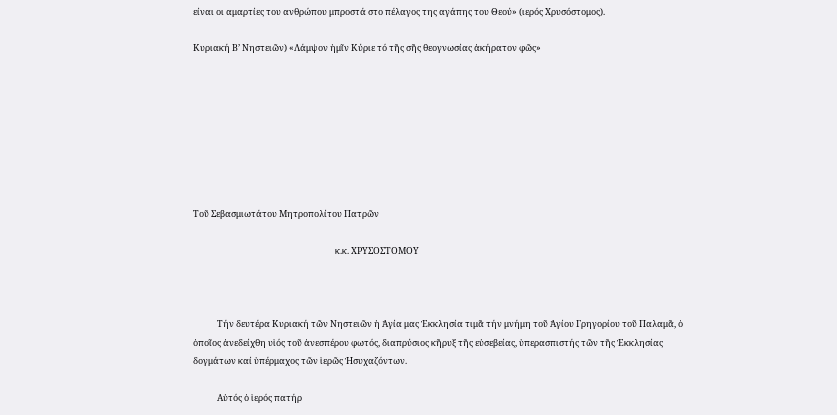είναι οι αμαρτίες του ανθρώπου μπροστά στο πέλαγος της αγάπης του Θεού» (ιερός Χρυσόστομος).

Κυριακή Β’ Νηστειῶν) «Λάμψον ἡμῖν Κύριε τό τῆς σῆς θεογνωσίας ἀκήρατον φῶς»








Τοῦ Σεβασμιωτάτου Μητροπολίτου Πατρῶν

                                                                       κ.κ. ΧΡΥΣΟΣΤΟΜΟΥ



            Τήν δευτέρα Κυριακή τῶν Νηστειῶν ἡ Ἁγία μας Ἐκκλησία τιμᾶ τήν μνήμη τοῦ Ἁγίου Γρηγορίου τοῦ Παλαμᾶ, ὁ ὁποῖος ἀνεδείχθη υἱός τοῦ ἀνεσπέρου φωτός, διαπρύσιος κῆρυξ τῆς εὐσεβείας, ὑπερασπιστής τῶν τῆς Ἐκκλησίας δογμάτων καί ὑπέρμαχος τῶν ἱερῶς Ἡσυχαζόντων.

            Αὐτός ὁ ἱερός πατήρ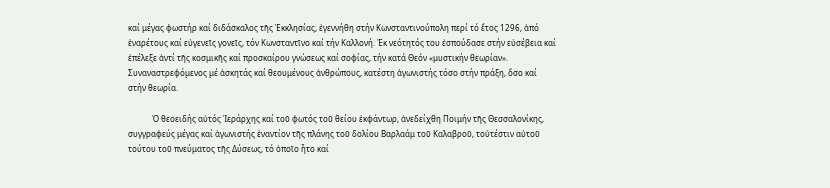καί μέγας φωστήρ καί διδάσκαλος τῆς Ἐκκλησίας, ἐγεννήθη στήν Κωνσταντινούπολη περί τό ἔτος 1296, ἀπό ἐναρέτους καί εὐγενεῖς γονεῖς, τόν Κωνσταντῖνο καί τήν Καλλονή. Ἐκ νεότητός του ἐσπούδασε στήν εὐσέβεια καί ἐπέλεξε ἀντί τῆς κοσμικῆς καί προσκαίρου γνώσεως καί σοφίας, τήν κατά Θεόν «μυστικήν θεωρίαν». Συναναστρεφόμενος μέ ἀσκητάς καί θεουμένους ἀνθρώπους, κατέστη ἀγωνιστής τόσο στήν πράξη, ὅσο καί στήν θεωρία.

            Ὁ θεοειδής αὐτός Ἱεράρχης καί τοῦ φωτός τοῦ θείου ἐκφάντωρ, ἀνεδείχθη Ποιμήν τῆς Θεσσαλονίκης, συγγραφεύς μέγας καί ἀγωνιστής ἐναντίον τῆς πλάνης τοῦ δολίου Βαρλαάμ τοῦ Καλαβροῦ, τοὐτέστιν αὐτοῦ τούτου τοῦ πνεύματος τῆς Δύσεως, τό ὁποῖο ἦτο καί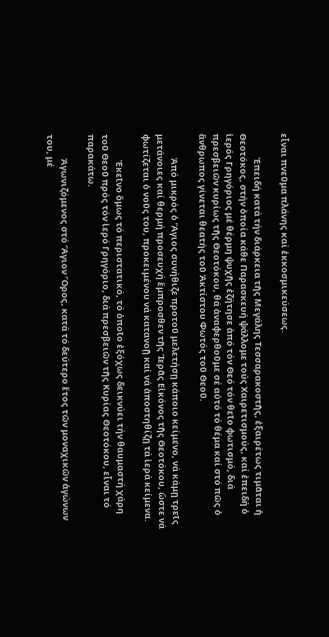εἶναι πνεῦμα πλάνης καί ἐκκοσμικεύσεως.

            Ἐπειδή κατά τήν διάρκεια τῆς Μεγάλης Τεσσαρακοστῆς, ἐξαιρέτως τιμᾶται ἡ Θεοτόκος, στήν ὁποία κάθε Παρασκευή ψάλλομε τούς Χαιρετισμούς, καί ἐπειδή ὁ ἱερός Γρηγόριος μέ θέρμη ψυχῆς ἐζήτησε ἀπό τόν Θεό τόν θεῖο φωτισμό, διά πρεσβειῶν κυρίως τῆς Θεοτόκου, θά ἀναφερθοῦμε σέ αὐτό τό θέμα καί στό πῶς ὁ ἄνθρωπος γίνεται θεατής τοῦ Ἀκτίστου Φωτός τοῦ Θεοῦ.

            Ἀπό μικρός ὁ Ἅγιος συνήθιζε προτοῦ μελετήσῃ κάποιο κείμενο, νά κάμῃ τρεῖς μετάνοιες καί θερμή προσευχή ἔμπροσθεν τῆς Ἱερᾶς Εἰκόνος τῆς Θεοτόκου, ὥστε νά φωτίζεται ὁ νοῦς του, προκειμένου νά κατανοῇ καί νά ἀποστηθίζῃ τά ἱερά κείμενα.

             Ἐκεῖνο ὅμως τό περιστατικό, τό ὁποῖο ἐξόχως δεικνύει τήν θαυμαστή χάρη τοῦ Θεοῦ πρός τόν ἱερό Γρηγόριο, διά πρεσβειῶν τῆς Κυρίας Θεοτόκου, εἶναι τό παρακάτω.

            Ἀγωνιζόμενος στό Ἅγιον Ὅρος, κατά τό δεύτερο ἔτος τῶν μοναχικῶν ἀγώνων του, μέ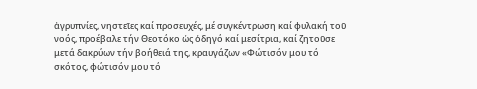ἀγρυπνίες, νηστεῖες καί προσευχές, μέ συγκέντρωση καί φυλακή τοῦ νοός, προέβαλε τήν Θεοτόκο ὡς ὁδηγό καί μεσίτρια, καί ζητοῦσε μετά δακρύων τήν βοήθειά της, κραυγάζων «Φώτισόν μου τό σκότος, φώτισόν μου τό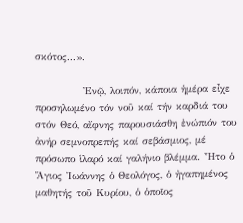σκότος...».

            Ἐνῷ, λοιπόν, κάποια ἡμέρα εἶχε προσηλωμένο τόν νοῦ καί τήν καρδιά του στόν Θεό, αἴφνης παρουσιάσθη ἐνώπιόν του ἀνήρ σεμνοπρεπής καί σεβάσμιος, μέ πρόσωπο ἱλαρό καί γαλήνιο βλέμμα. Ἦτο ὁ Ἅγιος Ἰωάννης ὁ Θεολόγος, ὁ ἠγαπημένος μαθητής τοῦ Κυρίου, ὁ ὁποῖος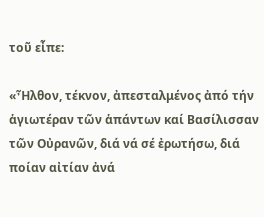τοῦ εἶπε:

«Ἦλθον, τέκνον, ἀπεσταλμένος ἀπό τήν ἁγιωτέραν τῶν ἁπάντων καί Βασίλισσαν τῶν Οὐρανῶν, διά νά σέ ἐρωτήσω, διά ποίαν αἰτίαν ἀνά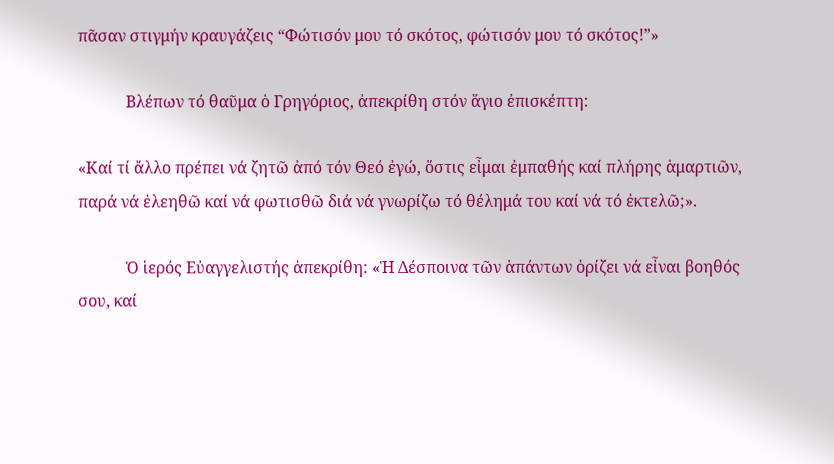πᾶσαν στιγμήν κραυγάζεις “Φώτισόν μου τό σκότος, φώτισόν μου τό σκότος!”»

            Βλέπων τό θαῦμα ὁ Γρηγόριος, ἀπεκρίθη στόν ἅγιο ἐπισκέπτη:

«Καί τί ἄλλο πρέπει νά ζητῶ ἀπό τόν Θεό ἐγώ, ὅστις εἶμαι ἐμπαθής καί πλήρης ἁμαρτιῶν, παρά νά ἐλεηθῶ καί νά φωτισθῶ διά νά γνωρίζω τό θέλημά του καί νά τό ἐκτελῶ;».

            Ὁ ἱερός Εὐαγγελιστής ἀπεκρίθη: «Ἡ Δέσποινα τῶν ἁπάντων ὁρίζει νά εἶναι βοηθός σου, καί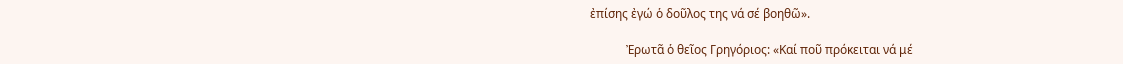ἐπίσης ἐγώ ὁ δοῦλος της νά σέ βοηθῶ».

            Ἐρωτᾶ ὁ θεῖος Γρηγόριος: «Καί ποῦ πρόκειται νά μέ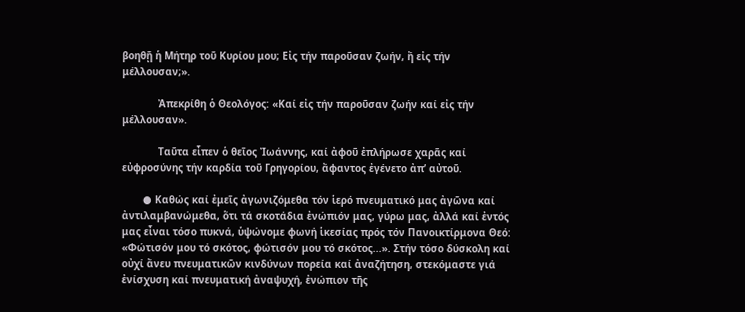βοηθῇ ἡ Μήτηρ τοῦ Κυρίου μου; Εἰς τήν παροῦσαν ζωήν, ἤ εἰς τήν μέλλουσαν;».

            Ἀπεκρίθη ὁ Θεολόγος: «Καί εἰς τήν παροῦσαν ζωήν καί εἰς τήν μέλλουσαν».

            Ταῦτα εἶπεν ὁ θεῖος Ἰωάννης, καί ἀφοῦ ἐπλήρωσε χαρᾶς καί εὐφροσύνης τήν καρδία τοῦ Γρηγορίου, ἄφαντος ἐγένετο ἀπ’ αὐτοῦ.

       ● Καθώς καί ἐμεῖς ἀγωνιζόμεθα τόν ἱερό πνευματικό μας ἀγῶνα καί ἀντιλαμβανώμεθα, ὅτι τά σκοτάδια ἐνώπιόν μας, γύρω μας, ἀλλά καί ἐντός μας εἶναι τόσο πυκνά, ὑψώνoμε φωνή ἱκεσίας πρός τόν Πανοικτίρμονα Θεό: «Φώτισόν μου τό σκότος, φώτισόν μου τό σκότος...». Στήν τόσο δύσκολη καί οὐχί ἄνευ πνευματικῶν κινδύνων πορεία καί ἀναζήτηση, στεκόμαστε γιά ἐνίσχυση καί πνευματική ἀναψυχή, ἐνώπιον τῆς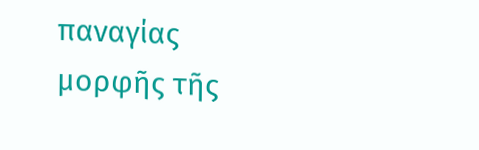παναγίας μορφῆς τῆς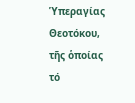Ὑπεραγίας Θεοτόκου, τῆς ὁποίας τό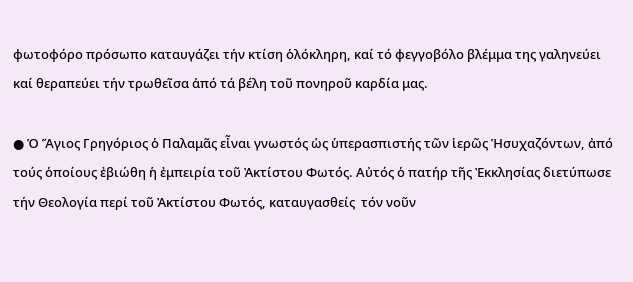φωτοφόρο πρόσωπο καταυγάζει τήν κτίση ὁλόκληρη, καί τό φεγγοβόλο βλέμμα της γαληνεύει καί θεραπεύει τήν τρωθεῖσα ἀπό τά βέλη τοῦ πονηροῦ καρδία μας.

● Ὁ Ἅγιος Γρηγόριος ὁ Παλαμᾶς εἶναι γνωστός ὡς ὑπερασπιστής τῶν ἱερῶς Ἡσυχαζόντων, ἀπό τούς ὁποίους ἐβιώθη ἡ ἐμπειρία τοῦ Ἀκτίστου Φωτός. Αὐτός ὁ πατήρ τῆς Ἐκκλησίας διετύπωσε τήν Θεολογία περί τοῦ Ἀκτίστου Φωτός, καταυγασθείς  τόν νοῦν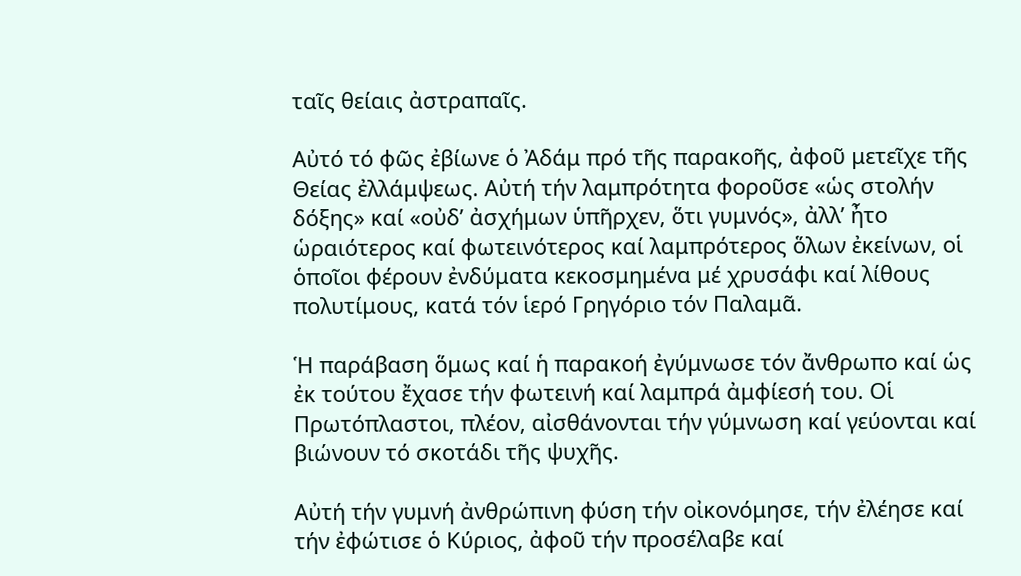ταῖς θείαις ἀστραπαῖς.

Αὐτό τό φῶς ἐβίωνε ὁ Ἀδάμ πρό τῆς παρακοῆς, ἀφοῦ μετεῖχε τῆς Θείας ἐλλάμψεως. Αὐτή τήν λαμπρότητα φοροῦσε «ὡς στολήν δόξης» καί «οὐδ’ ἀσχήμων ὑπῆρχεν, ὅτι γυμνός», ἀλλ’ ἦτο ὡραιότερος καί φωτεινότερος καί λαμπρότερος ὅλων ἐκείνων, οἱ ὁποῖοι φέρουν ἐνδύματα κεκοσμημένα μέ χρυσάφι καί λίθους πολυτίμους, κατά τόν ἱερό Γρηγόριο τόν Παλαμᾶ.

Ἡ παράβαση ὅμως καί ἡ παρακοή ἐγύμνωσε τόν ἄνθρωπο καί ὡς ἐκ τούτου ἔχασε τήν φωτεινή καί λαμπρά ἀμφίεσή του. Οἱ Πρωτόπλαστοι, πλέον, αἰσθάνονται τήν γύμνωση καί γεύονται καί βιώνουν τό σκοτάδι τῆς ψυχῆς.

Αὐτή τήν γυμνή ἀνθρώπινη φύση τήν οἰκονόμησε, τήν ἐλέησε καί  τήν ἐφώτισε ὁ Κύριος, ἀφοῦ τήν προσέλαβε καί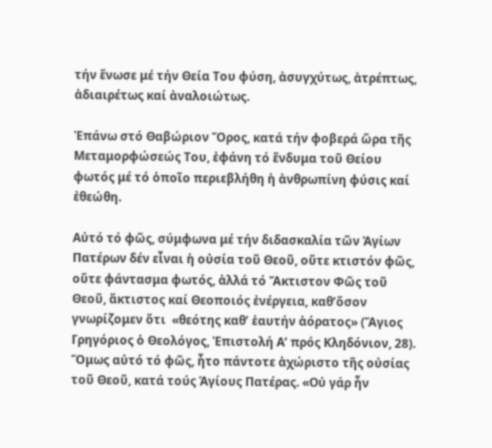τήν ἕνωσε μέ τήν Θεία Του φύση, ἀσυγχύτως, ἀτρέπτως, ἀδιαιρέτως καί ἀναλοιώτως.

Ἐπάνω στό Θαβώριον Ὄρος, κατά τήν φοβερά ὥρα τῆς Μεταμορφώσεώς Του, ἐφάνη τό ἔνδυμα τοῦ Θείου φωτός μέ τό ὁποῖο περιεβλήθη ἡ ἀνθρωπίνη φύσις καί ἐθεώθη.

Αὐτό τό φῶς, σύμφωνα μέ τήν διδασκαλία τῶν Ἁγίων Πατέρων δέν εἶναι ἡ οὐσία τοῦ Θεοῦ, οὔτε κτιστόν φῶς, οὔτε φάντασμα φωτός, ἀλλά τό Ἄκτιστον Φῶς τοῦ Θεοῦ, ἄκτιστος καί Θεοποιός ἐνέργεια, καθ’ὅσον γνωρίζομεν ὅτι  «θεότης καθ’ ἑαυτήν ἀόρατος» (Ἅγιος Γρηγόριος ὁ Θεολόγος, Ἐπιστολή Α’ πρός Κληδόνιον, 28). Ὅμως αὐτό τό φῶς, ἦτο πάντοτε ἀχώριστο τῆς οὐσίας τοῦ Θεοῦ, κατά τούς Ἁγίους Πατέρας. «Οὐ γάρ ἦν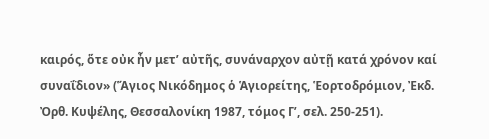καιρός, ὅτε οὐκ ἦν μετ’ αὐτῆς, συνάναρχον αὐτῇ κατά χρόνον καί συναΐδιον» (Ἅγιος Νικόδημος ὁ Ἁγιορείτης, Ἑορτοδρόμιον, Ἐκδ. Ὀρθ. Κυψέλης, Θεσσαλονίκη 1987, τόμος Γ’, σελ. 250-251).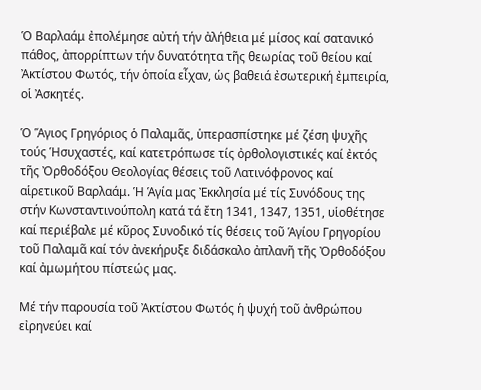Ὁ Βαρλαάμ ἐπολέμησε αὐτή τήν ἀλήθεια μέ μίσος καί σατανικό πάθος, ἀπορρίπτων τήν δυνατότητα τῆς θεωρίας τοῦ θείου καί Ἀκτίστου Φωτός, τήν ὁποία εἶχαν, ὡς βαθειά ἐσωτερική ἐμπειρία, οἱ Ἀσκητές.

Ὁ Ἅγιος Γρηγόριος ὁ Παλαμᾶς, ὑπερασπίστηκε μέ ζέση ψυχῆς τούς Ἡσυχαστές, καί κατετρόπωσε τίς ὀρθολογιστικές καί ἐκτός τῆς Ὀρθοδόξου Θεολογίας θέσεις τοῦ Λατινόφρονος καί αἱρετικοῦ Βαρλαάμ. Ἡ Ἁγία μας Ἐκκλησία μέ τίς Συνόδους της στήν Κωνσταντινούπολη κατά τά ἔτη 1341, 1347, 1351, υἱοθέτησε καί περιέβαλε μέ κῦρος Συνοδικό τίς θέσεις τοῦ Ἁγίου Γρηγορίου τοῦ Παλαμᾶ καί τόν ἀνεκήρυξε διδάσκαλο ἀπλανῆ τῆς Ὀρθοδόξου καί ἀμωμήτου πίστεώς μας.

Μέ τήν παρουσία τοῦ Ἀκτίστου Φωτός ἡ ψυχή τοῦ ἀνθρώπου εἰρηνεύει καί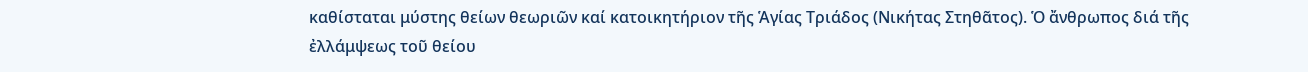καθίσταται μύστης θείων θεωριῶν καί κατοικητήριον τῆς Ἁγίας Τριάδος (Νικήτας Στηθᾶτος). Ὁ ἄνθρωπος διά τῆς ἐλλάμψεως τοῦ θείου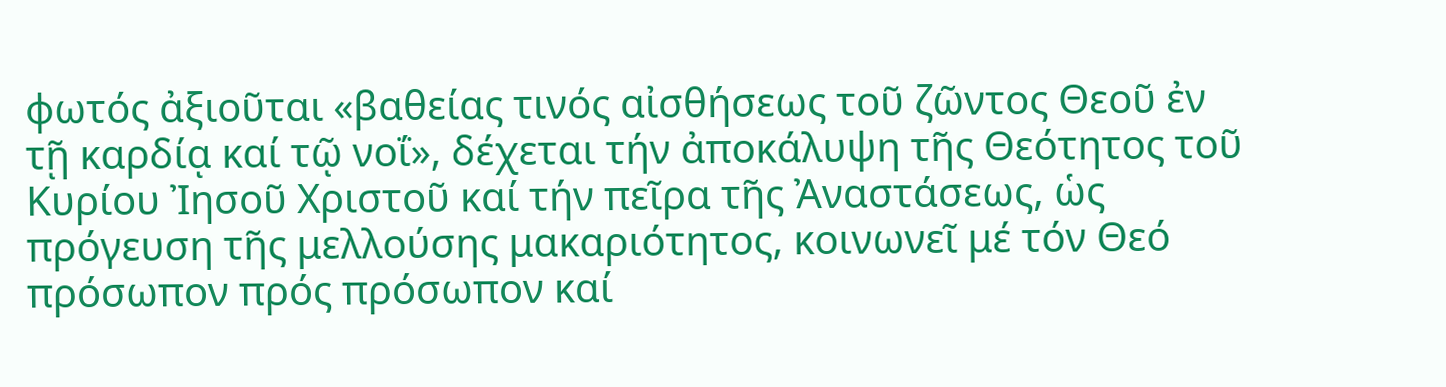φωτός ἀξιοῦται «βαθείας τινός αἰσθήσεως τοῦ ζῶντος Θεοῦ ἐν τῇ καρδίᾳ καί τῷ νοΐ», δέχεται τήν ἀποκάλυψη τῆς Θεότητος τοῦ Κυρίου Ἰησοῦ Χριστοῦ καί τήν πεῖρα τῆς Ἀναστάσεως, ὡς πρόγευση τῆς μελλούσης μακαριότητος, κοινωνεῖ μέ τόν Θεό πρόσωπον πρός πρόσωπον καί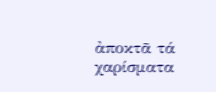ἀποκτᾶ τά χαρίσματα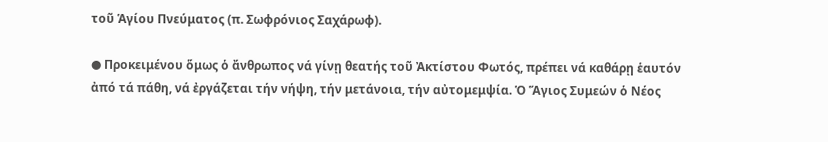τοῦ Ἁγίου Πνεύματος (π. Σωφρόνιος Σαχάρωφ).

● Προκειμένου ὅμως ὁ ἄνθρωπος νά γίνῃ θεατής τοῦ Ἀκτίστου Φωτός, πρέπει νά καθάρῃ ἑαυτόν ἀπό τά πάθη, νά ἐργάζεται τήν νήψη, τήν μετάνοια, τήν αὐτομεμψία. Ὁ Ἅγιος Συμεών ὁ Νέος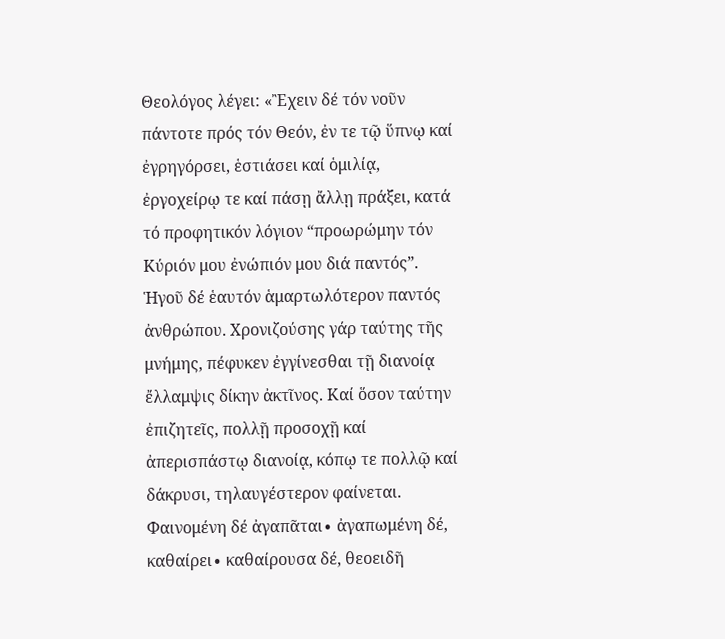Θεολόγος λέγει: «Ἒχειν δέ τόν νοῦν πάντοτε πρός τόν Θεόν, ἐν τε τῷ ὕπνῳ καί ἐγρηγόρσει, ἑστιάσει καί ὁμιλίᾳ, ἐργοχείρῳ τε καί πάσῃ ἄλλῃ πράξει, κατά τό προφητικόν λόγιον “προωρώμην τόν Κύριόν μου ἐνώπιόν μου διά παντός”. Ἡγοῦ δέ ἑαυτόν ἁμαρτωλότερον παντός ἀνθρώπου. Χρονιζούσης γάρ ταύτης τῆς μνήμης, πέφυκεν ἐγγίνεσθαι τῇ διανοίᾳ ἔλλαμψις δίκην ἀκτῖνος. Καί ὅσον ταύτην ἐπιζητεῖς, πολλῇ προσοχῇ καί ἀπερισπάστῳ διανοίᾳ, κόπῳ τε πολλῷ καί δάκρυσι, τηλαυγέστερον φαίνεται. Φαινομένη δέ ἀγαπᾶται∙ ἀγαπωμένη δέ, καθαίρει∙ καθαίρουσα δέ, θεοειδῆ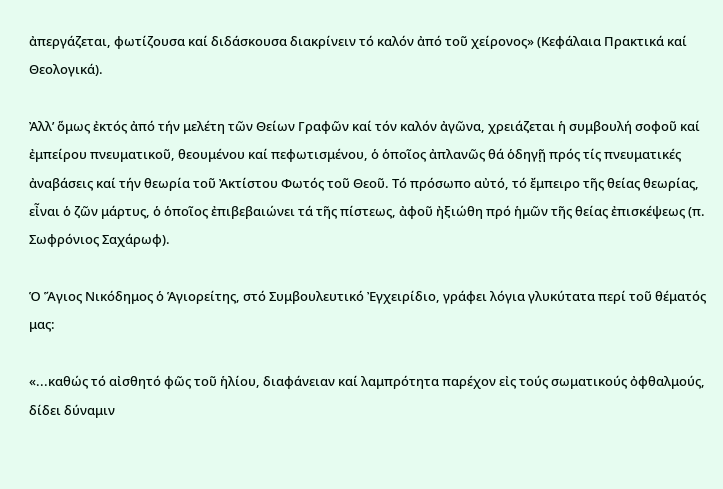ἀπεργάζεται, φωτίζουσα καί διδάσκουσα διακρίνειν τό καλόν ἀπό τοῦ χείρονος» (Κεφάλαια Πρακτικά καί Θεολογικά).

Ἀλλ’ ὅμως ἐκτός ἀπό τήν μελέτη τῶν Θείων Γραφῶν καί τόν καλόν ἀγῶνα, χρειάζεται ἡ συμβουλή σοφοῦ καί ἐμπείρου πνευματικοῦ, θεουμένου καί πεφωτισμένου, ὁ ὁποῖος ἀπλανῶς θά ὁδηγῇ πρός τίς πνευματικές ἀναβάσεις καί τήν θεωρία τοῦ Ἀκτίστου Φωτός τοῦ Θεοῦ. Τό πρόσωπο αὐτό, τό ἔμπειρο τῆς θείας θεωρίας, εἶναι ὁ ζῶν μάρτυς, ὁ ὁποῖος ἐπιβεβαιώνει τά τῆς πίστεως, ἀφοῦ ἠξιώθη πρό ἡμῶν τῆς θείας ἐπισκέψεως (π. Σωφρόνιος Σαχάρωφ).

Ὁ Ἅγιος Νικόδημος ὁ Ἁγιορείτης, στό Συμβουλευτικό Ἐγχειρίδιο, γράφει λόγια γλυκύτατα περί τοῦ θέματός μας:

«...καθώς τό αἰσθητό φῶς τοῦ ἡλίου, διαφάνειαν καί λαμπρότητα παρέχον εἰς τούς σωματικούς ὀφθαλμούς, δίδει δύναμιν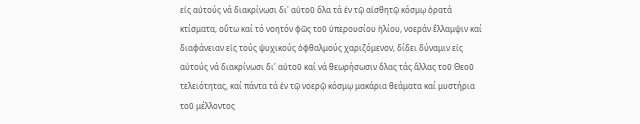εἰς αὐτούς νά διακρίνωσι δι' αὐτοῦ ὅλα τά ἐν τῷ αἰσθητῷ κόσμῳ ὁρατά κτίσματα, οὕτω καί τό νοητόν φῶς τοῦ ὑπερουσίου ἡλίου, νοεράν ἔλλαμψιν καί διαφάνειαν εἰς τούς ψυχικούς ὀφθαλμούς χαριζόμενον, δίδει δύναμιν εἰς αὐτούς νά διακρίνωσι δι' αὐτοῦ καί νά θεωρήσωσιν ὅλας τάς ἄλλας τοῦ Θεοῦ τελειότητας, καί πάντα τά ἐν τῷ νoερῷ κόσμῳ μακάρια θεάματα καί μυστήρια τοῦ μέλλοντος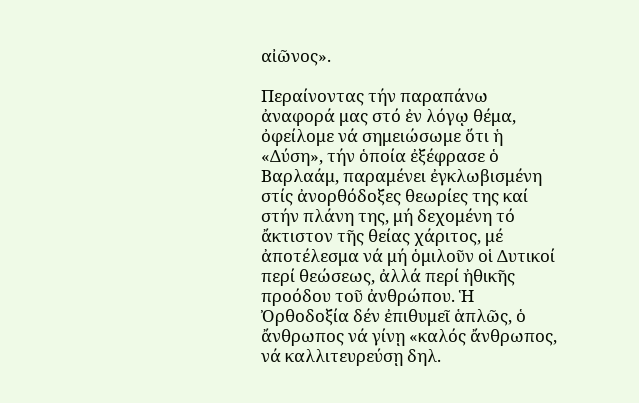αἰῶνος».

Περαίνοντας τήν παραπάνω ἀναφορά μας στό ἐν λόγῳ θέμα, ὀφείλομε νά σημειώσωμε ὅτι ἡ «Δύση», τήν ὁποία ἐξέφρασε ὁ Βαρλαάμ, παραμένει ἐγκλωβισμένη στίς ἀνορθόδοξες θεωρίες της καί στήν πλάνη της, μή δεχομένη τό ἄκτιστον τῆς θείας χάριτος, μέ ἀποτέλεσμα νά μή ὁμιλοῦν οἱ Δυτικοί περί θεώσεως, ἀλλά περί ἠθικῆς προόδου τοῦ ἀνθρώπου. Ἡ Ὀρθοδοξία δέν ἐπιθυμεῖ ἁπλῶς, ὁ ἄνθρωπος νά γίνῃ «καλός ἄνθρωπος, νά καλλιτευρεύσῃ δηλ.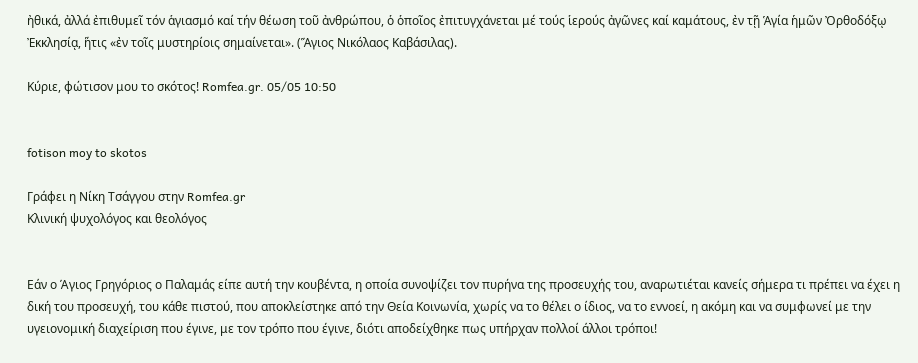ἠθικά, ἀλλά ἐπιθυμεῖ τόν ἁγιασμό καί τήν θέωση τοῦ ἀνθρώπου, ὁ ὁποῖος ἐπιτυγχάνεται μέ τούς ἱερούς ἀγῶνες καί καμάτους, ἐν τῇ Ἁγία ἡμῶν Ὀρθοδόξῳ Ἐκκλησίᾳ, ἥτις «ἐν τοῖς μυστηρίοις σημαίνεται». (Ἅγιος Νικόλαος Καβάσιλας).

Κύριε, φώτισον μου το σκότος! Romfea.gr. 05/05 10:50


fotison moy to skotos

Γράφει η Νίκη Τσάγγου στην Romfea.gr
Κλινική ψυχολόγος και θεολόγος


Εάν ο Άγιος Γρηγόριος ο Παλαμάς είπε αυτή την κουβέντα, η οποία συνοψίζει τον πυρήνα της προσευχής του, αναρωτιέται κανείς σήμερα τι πρέπει να έχει η δική του προσευχή, του κάθε πιστού, που αποκλείστηκε από την Θεία Κοινωνία, χωρίς να το θέλει ο ίδιος, να το εννοεί, η ακόμη και να συμφωνεί με την υγειονομική διαχείριση που έγινε, με τον τρόπο που έγινε, διότι αποδείχθηκε πως υπήρχαν πολλοί άλλοι τρόποι!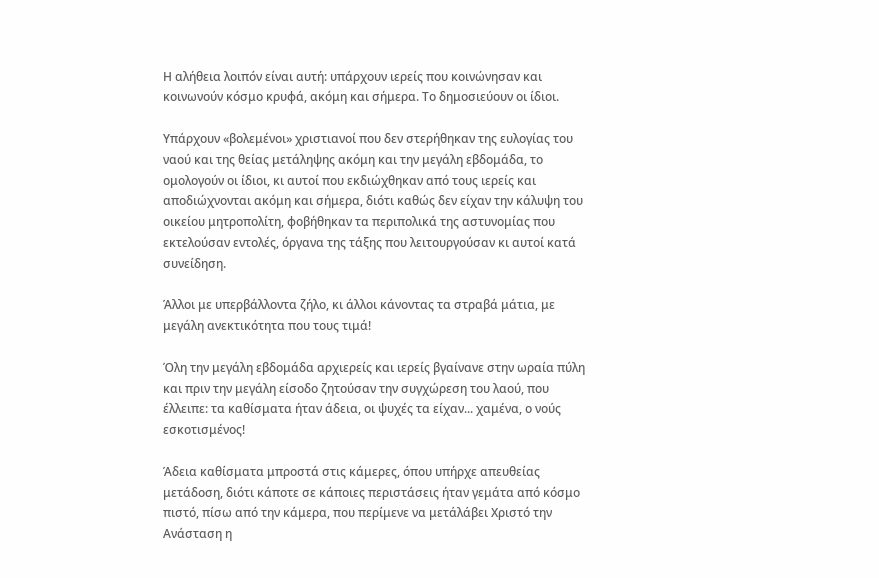Η αλήθεια λοιπόν είναι αυτή: υπάρχουν ιερείς που κοινώνησαν και κοινωνούν κόσμο κρυφά, ακόμη και σήμερα. Το δημοσιεύουν οι ίδιοι.

Υπάρχουν «βολεμένοι» χριστιανοί που δεν στερήθηκαν της ευλογίας του ναού και της θείας μετάληψης ακόμη και την μεγάλη εβδομάδα, το ομολογούν οι ίδιοι, κι αυτοί που εκδιώχθηκαν από τους ιερείς και αποδιώχνονται ακόμη και σήμερα, διότι καθώς δεν είχαν την κάλυψη του οικείου μητροπολίτη, φοβήθηκαν τα περιπολικά της αστυνομίας που εκτελούσαν εντολές, όργανα της τάξης που λειτουργούσαν κι αυτοί κατά συνείδηση.

Άλλοι με υπερβάλλοντα ζήλο, κι άλλοι κάνοντας τα στραβά μάτια, με μεγάλη ανεκτικότητα που τους τιμά!

Όλη την μεγάλη εβδομάδα αρχιερείς και ιερείς βγαίνανε στην ωραία πύλη και πριν την μεγάλη είσοδο ζητούσαν την συγχώρεση του λαού, που έλλειπε: τα καθίσματα ήταν άδεια, οι ψυχές τα είχαν... χαμένα, ο νούς εσκοτισμένος!

Άδεια καθίσματα μπροστά στις κάμερες, όπου υπήρχε απευθείας μετάδοση, διότι κάποτε σε κάποιες περιστάσεις ήταν γεμάτα από κόσμο πιστό, πίσω από την κάμερα, που περίμενε να μετάλάβει Χριστό την Ανάσταση η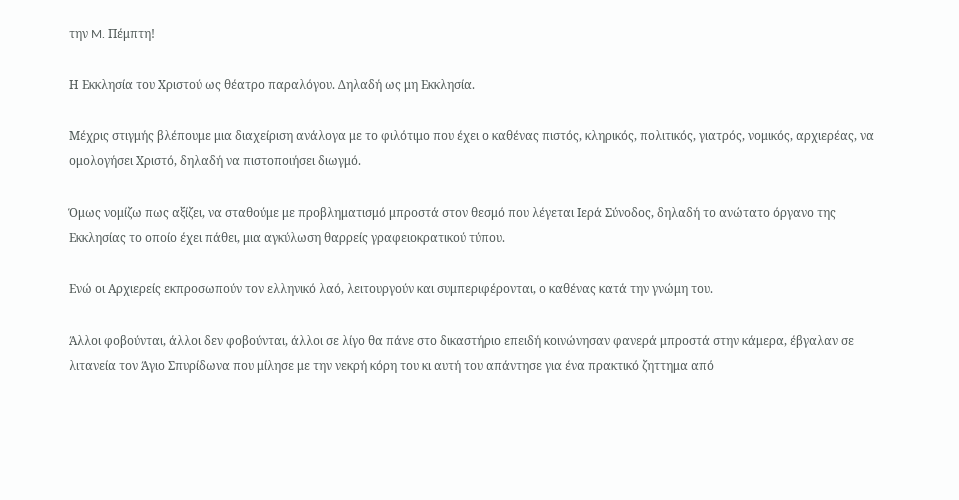την M. Πέμπτη!

Η Eκκλησία του Χριστού ως θέατρο παραλόγου. Δηλαδή ως μη Eκκλησία.

Μέχρις στιγμής βλέπουμε μια διαχείριση ανάλογα με το φιλότιμο που έχει ο καθένας πιστός, κληρικός, πολιτικός, γιατρός, νομικός, αρχιερέας, να ομολογήσει Χριστό, δηλαδή να πιστοποιήσει διωγμό.

Όμως νομίζω πως αξίζει, να σταθούμε με προβληματισμό μπροστά στον θεσμό που λέγεται Ιερά Σύνοδος, δηλαδή το ανώτατο όργανο της Eκκλησίας το οποίο έχει πάθει, μια αγκύλωση θαρρείς γραφειοκρατικού τύπου.

Ενώ οι Aρχιερείς εκπροσωπούν τον ελληνικό λαό, λειτουργούν και συμπεριφέρονται, ο καθένας κατά την γνώμη του.

Άλλοι φοβούνται, άλλοι δεν φοβούνται, άλλοι σε λίγο θα πάνε στο δικαστήριο επειδή κοινώνησαν φανερά μπροστά στην κάμερα, έβγαλαν σε λιτανεία τον Άγιο Σπυρίδωνα που μίλησε με την νεκρή κόρη του κι αυτή του απάντησε για ένα πρακτικό ζηττημα από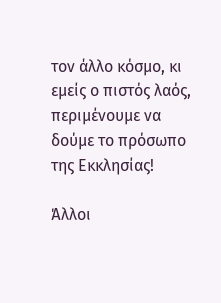τον άλλο κόσμο, κι εμείς ο πιστός λαός, περιμένουμε να δούμε το πρόσωπο της Εκκλησίας!

Άλλοι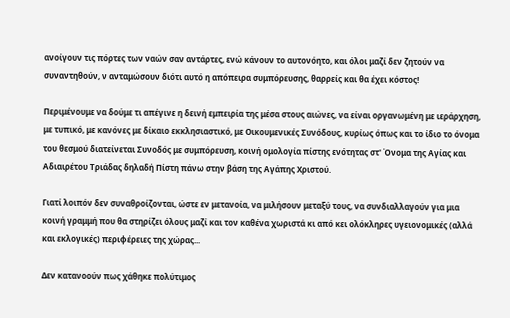ανοίγουν τις πόρτες των ναών σαν αντάρτες, ενώ κάνουν το αυτονόητο, και όλοι μαζί δεν ζητούν να συναντηθούν, ν ανταμώσουν διότι αυτό η απόπειρα συμπόρευσης, θαρρείς και θα έχει κόστος!

Περιμένουμε να δούμε τι απέγινε η δεινή εμπειρία της μέσα στους αιώνες, να είναι οργανωμένη με ιεράρχηση, με τυπικό, με κανόνες με δίκαιο εκκλησιαστικό, με Οικουμενικές Συνόδους, κυρίως όπως και το ίδιο το όνομα του θεσμού διατείνεται Συνοδός με συμπόρευση, κοινή ομολογία πίστης ενότητας στ' Όνομα της Αγίας και Αδιαιρέτου Τριάδας δηλαδή Πίστη πάνω στην βάση της Αγάπης Χριστού.

Γιατί λοιπόν δεν συναθροίζονται, ώστε εν μετανοία, να μιλήσουν μεταξύ τους, να συνδιαλλαγούν για μια κοινή γραμμή που θα στηρίζει όλους μαζί και τον καθένα χωριστά κι από κει ολόκληρες υγειονομικές (αλλά και εκλογικές) περιφέρειες της χώρας...

Δεν κατανοούν πως χάθηκε πολύτιμος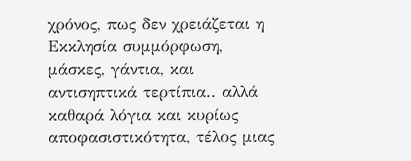χρόνος, πως δεν χρειάζεται η Εκκλησία συμμόρφωση, μάσκες, γάντια, και αντισηπτικά τερτίπια.. αλλά καθαρά λόγια και κυρίως αποφασιστικότητα, τέλος μιας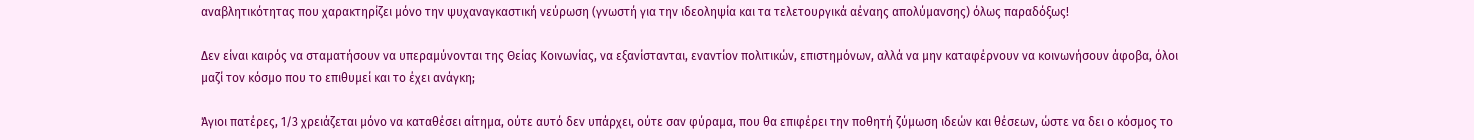αναβλητικότητας που χαρακτηρίζει μόνο την ψυχαναγκαστική νεύρωση (γνωστή για την ιδεοληψία και τα τελετουργικά αέναης απολύμανσης) όλως παραδόξως!

Δεν είναι καιρός να σταματήσουν να υπεραμύνονται της Θείας Κοινωνίας, να εξανίστανται, εναντίον πολιτικών, επιστημόνων, αλλά να μην καταφέρνουν να κοινωνήσουν άφοβα, όλοι μαζί τον κόσμο που το επιθυμεί και το έχει ανάγκη;

Άγιοι πατέρες, 1/3 χρειάζεται μόνο να καταθέσει αίτημα, ούτε αυτό δεν υπάρχει, ούτε σαν φύραμα, που θα επιφέρει την ποθητή ζύμωση ιδεών και θέσεων, ώστε να δει ο κόσμος το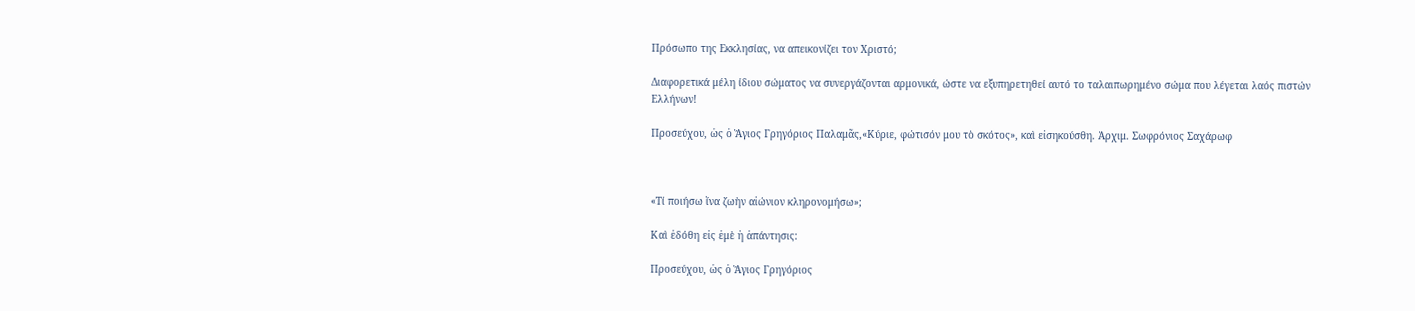Πρόσωπο της Εκκλησίας, να απεικονίζει τον Χριστό;

Διαφορετικά μέλη ίδιου σώματος να συνεργάζονται αρμονικά, ώστε να εξυπηρετηθεί αυτό το ταλαιπωρημένο σώμα που λέγεται λαός πιστών Ελλήνων!

Προσεύχου, ὡς ὁ Ἅγιος Γρηγόριος Παλαμᾶς,«Κύριε, φώτισόν μου τὸ σκότος», καὶ εἰσηκούσθη. Ἀρχιμ. Σωφρόνιος Σαχάρωφ



«Τί ποιήσω ἴνα ζωὴν αἰώνιον κληρονομήσω»;

Καὶ ἐδόθη εἰς ἐμὲ ἡ ἀπάντησις:

Προσεύχου, ὡς ὁ Ἅγιος Γρηγόριος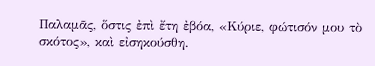Παλαμᾶς, ὅστις ἐπὶ ἔτη ἐβόα, «Κύριε, φώτισόν μου τὸ σκότος», καὶ εἰσηκούσθη.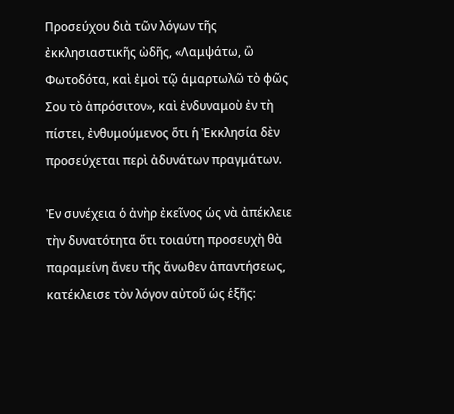Προσεύχου διὰ τῶν λόγων τῆς ἐκκλησιαστικῆς ὠδῆς, «Λαμψάτω, ὢ Φωτοδότα, καὶ ἐμοὶ τῷ ἁμαρτωλῶ τὸ φῶς Σου τὸ ἀπρόσιτον», καὶ ἐνδυναμοὺ ἐν τὴ πίστει, ἐνθυμούμενος ὅτι ἡ Ἐκκλησία δὲν προσεύχεται περὶ ἀδυνάτων πραγμάτων.

Ἐν συνέχεια ὁ ἀνὴρ ἐκεῖνος ὡς νὰ ἀπέκλειε τὴν δυνατότητα ὅτι τοιαύτη προσευχὴ θὰ παραμείνη ἄνευ τῆς ἄνωθεν ἀπαντήσεως, κατέκλεισε τὸν λόγον αὐτοῦ ὡς ἑξῆς: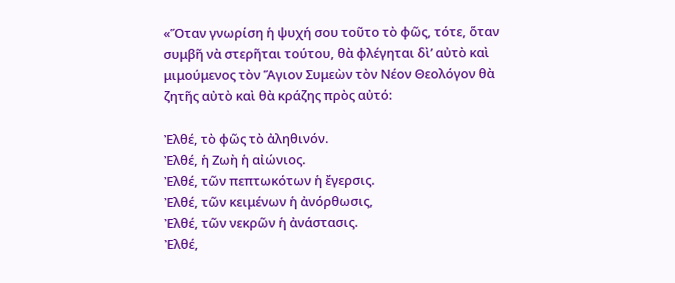«Ὅταν γνωρίση ἡ ψυχή σου τοῦτο τὸ φῶς, τότε, ὅταν συμβῆ νὰ στερῆται τούτου, θὰ φλέγηται δὶ’ αὐτὸ καὶ μιμούμενος τὸν Ἅγιον Συμεὼν τὸν Νέον Θεολόγον θὰ ζητῆς αὐτὸ καὶ θὰ κράζης πρὸς αὐτό:

Ἐλθέ, τὸ φῶς τὸ ἀληθινόν.
Ἐλθέ, ἡ Ζωὴ ἡ αἰώνιος.
Ἐλθέ, τῶν πεπτωκότων ἡ ἔγερσις.
Ἐλθέ, τῶν κειμένων ἡ ἀνόρθωσις,
Ἐλθέ, τῶν νεκρῶν ἡ ἀνάστασις.
Ἐλθέ,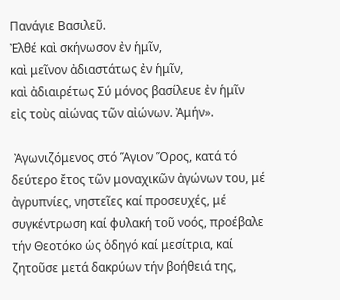Πανάγιε Βασιλεῦ.
Ἐλθέ καὶ σκήνωσον ἐν ἡμῖν,
καὶ μεῖνον ἀδιαστάτως ἐν ἡμῖν,
καὶ ἀδιαιρέτως Σύ μόνος βασίλευε ἐν ἡμῖν
εἰς τοὺς αἰώνας τῶν αἰώνων. Ἀμήν».

 Ἀγωνιζόμενος στό Ἅγιον Ὅρος, κατά τό δεύτερο ἔτος τῶν μοναχικῶν ἀγώνων του, μέ ἀγρυπνίες, νηστεῖες καί προσευχές, μέ συγκέντρωση καί φυλακή τοῦ νοός, προέβαλε τήν Θεοτόκο ὡς ὁδηγό καί μεσίτρια, καί ζητοῦσε μετά δακρύων τήν βοήθειά της,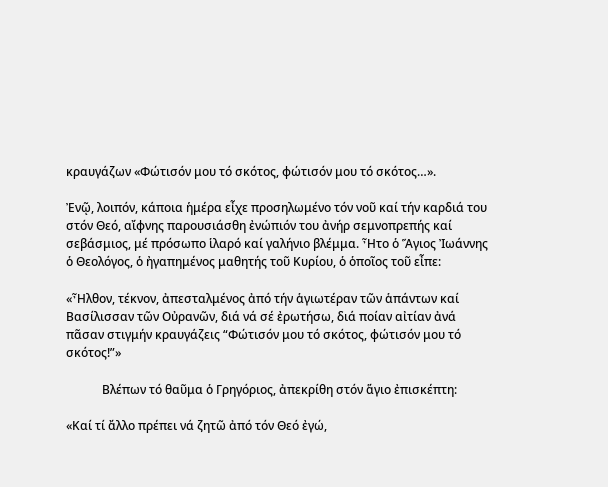κραυγάζων «Φώτισόν μου τό σκότος, φώτισόν μου τό σκότος…».

Ἐνῷ, λοιπόν, κάποια ἡμέρα εἶχε προσηλωμένο τόν νοῦ καί τήν καρδιά του στόν Θεό, αἴφνης παρουσιάσθη ἐνώπιόν του ἀνήρ σεμνοπρεπής καί σεβάσμιος, μέ πρόσωπο ἱλαρό καί γαλήνιο βλέμμα. Ἦτο ὁ Ἅγιος Ἰωάννης ὁ Θεολόγος, ὁ ἠγαπημένος μαθητής τοῦ Κυρίου, ὁ ὁποῖος τοῦ εἶπε:

«Ἦλθον, τέκνον, ἀπεσταλμένος ἀπό τήν ἁγιωτέραν τῶν ἁπάντων καί Βασίλισσαν τῶν Οὐρανῶν, διά νά σέ ἐρωτήσω, διά ποίαν αἰτίαν ἀνά πᾶσαν στιγμήν κραυγάζεις “Φώτισόν μου τό σκότος, φώτισόν μου τό σκότος!”»

            Βλέπων τό θαῦμα ὁ Γρηγόριος, ἀπεκρίθη στόν ἅγιο ἐπισκέπτη:

«Καί τί ἄλλο πρέπει νά ζητῶ ἀπό τόν Θεό ἐγώ,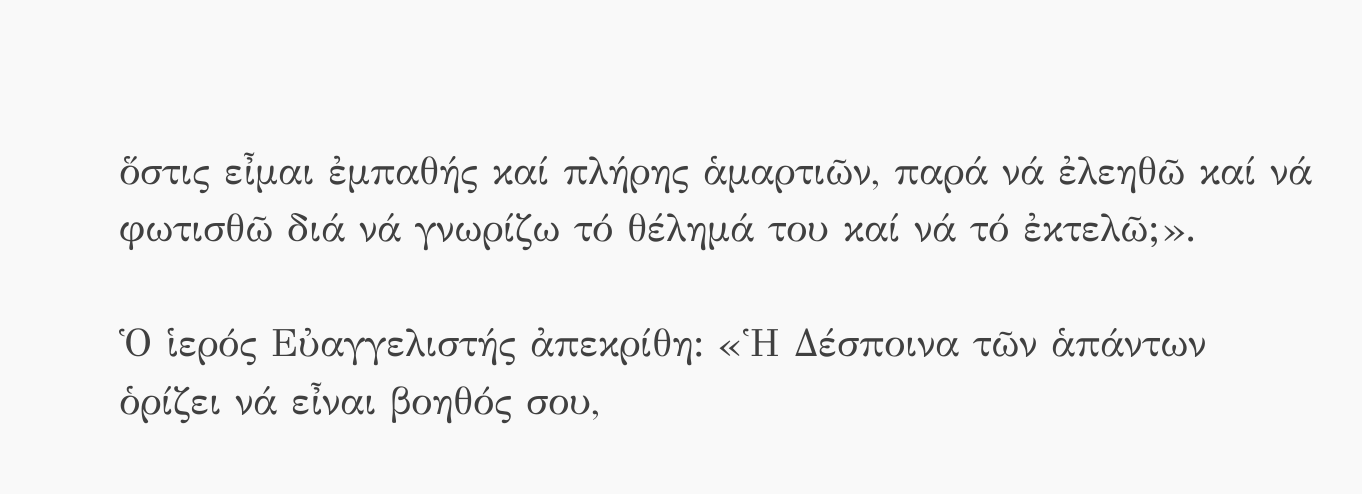ὅστις εἶμαι ἐμπαθής καί πλήρης ἁμαρτιῶν, παρά νά ἐλεηθῶ καί νά φωτισθῶ διά νά γνωρίζω τό θέλημά του καί νά τό ἐκτελῶ;».

Ὁ ἱερός Εὐαγγελιστής ἀπεκρίθη: «Ἡ Δέσποινα τῶν ἁπάντων ὁρίζει νά εἶναι βοηθός σου,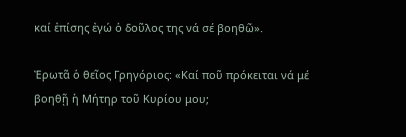καί ἐπίσης ἐγώ ὁ δοῦλος της νά σέ βοηθῶ».

Ἐρωτᾶ ὁ θεῖος Γρηγόριος: «Καί ποῦ πρόκειται νά μέ βοηθῇ ἡ Μήτηρ τοῦ Κυρίου μου;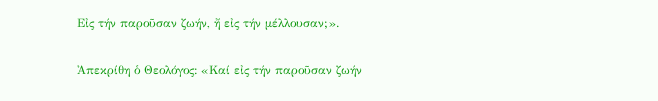Εἰς τήν παροῦσαν ζωήν, ἤ εἰς τήν μέλλουσαν;».

Ἀπεκρίθη ὁ Θεολόγος: «Καί εἰς τήν παροῦσαν ζωήν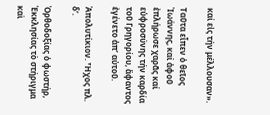καί εἰς τήν μέλλουσαν».

Ταῦτα εἶπεν ὁ θεῖος Ἰωάννης, καί ἀφοῦ ἐπλήρωσε χαρᾶς καί εὐφροσύνης τήν καρδία τοῦ Γρηγορίου, ἄφαντος ἐγένετο ἀπ’ αὐτοῦ.

Ἀπολυτίκιον. Ἦχος πλ. δ’.

Ὀρθοδοξίας ὁ φωστήρ, Ἐκκλησίας τὸ στήριγμα καὶ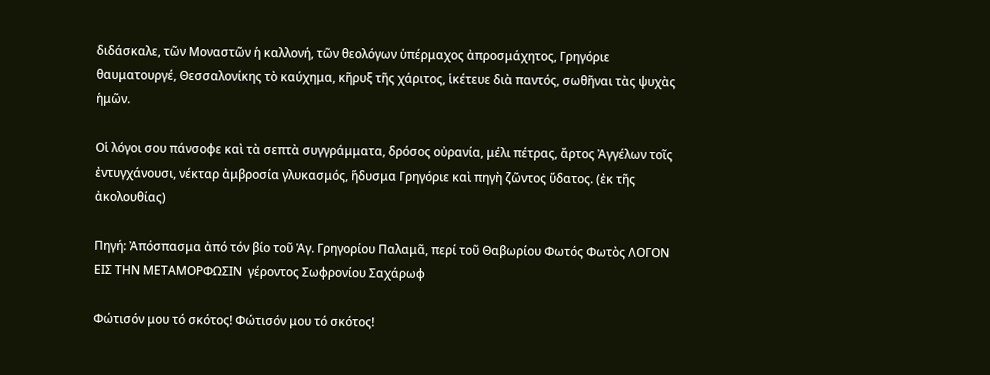διδάσκαλε, τῶν Μοναστῶν ἡ καλλονή, τῶν θεολόγων ὑπέρμαχος ἀπροσμάχητος, Γρηγόριε θαυματουργέ, Θεσσαλονίκης τὸ καύχημα, κῆρυξ τῆς χάριτος, ἱκέτευε διὰ παντός, σωθῆναι τὰς ψυχὰς ἡμῶν.

Οἱ λόγοι σου πάνσοφε καὶ τὰ σεπτὰ συγγράμματα, δρόσος οὐρανία, μέλι πέτρας, ἄρτος Ἀγγέλων τοῖς ἐντυγχάνουσι, νέκταρ ἀμβροσία γλυκασμός, ἥδυσμα Γρηγόριε καὶ πηγὴ ζῶντος ὕδατος. (ἐκ τῆς ἀκολουθίας)

Πηγή: Ἀπόσπασμα ἀπό τόν βίο τοῦ Ἁγ. Γρηγορίου Παλαμᾶ, περί τοῦ Θαβωρίου Φωτός Φωτὸς ΛΟΓΟΝ ΕΙΣ ΤΗΝ ΜΕΤΑΜΟΡΦΩΣΙΝ  γέροντος Σωφρονίου Σαχάρωφ

Φώτισόν μου τό σκότος! Φώτισόν μου τό σκότος!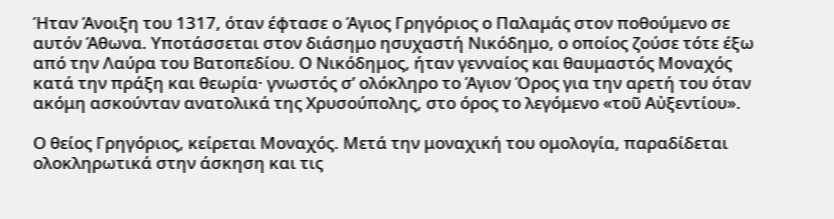Ήταν Άνοιξη του 1317, όταν έφτασε ο Άγιος Γρηγόριος ο Παλαμάς στον ποθούμενο σε αυτόν Άθωνα. Υποτάσσεται στον διάσημο ησυχαστή Νικόδημο, ο οποίος ζούσε τότε έξω από την Λαύρα του Βατοπεδίου. Ο Νικόδημος, ήταν γενναίος και θαυμαστός Μοναχός κατά την πράξη και θεωρία· γνωστός σ’ ολόκληρο το Άγιον Όρος για την αρετή του όταν ακόμη ασκούνταν ανατολικά της Χρυσούπολης, στο όρος το λεγόμενο «τοῦ Αὐξεντίου».

Ο θείος Γρηγόριος, κείρεται Μοναχός. Μετά την μοναχική του ομολογία, παραδίδεται ολοκληρωτικά στην άσκηση και τις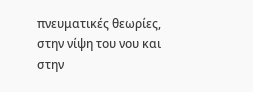πνευματικές θεωρίες, στην νίψη του νου και στην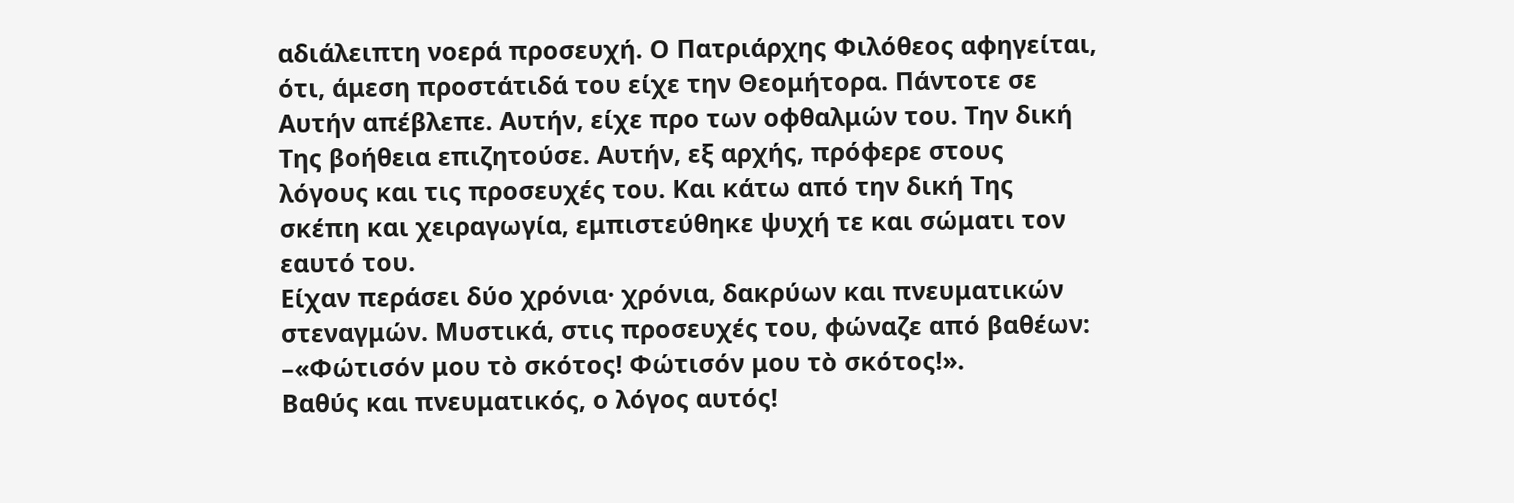αδιάλειπτη νοερά προσευχή. Ο Πατριάρχης Φιλόθεος αφηγείται, ότι, άμεση προστάτιδά του είχε την Θεομήτορα. Πάντοτε σε Αυτήν απέβλεπε. Αυτήν, είχε προ των οφθαλμών του. Την δική Της βοήθεια επιζητούσε. Αυτήν, εξ αρχής, πρόφερε στους λόγους και τις προσευχές του. Και κάτω από την δική Της σκέπη και χειραγωγία, εμπιστεύθηκε ψυχή τε και σώματι τον εαυτό του.
Είχαν περάσει δύο χρόνια· χρόνια, δακρύων και πνευματικών στεναγμών. Μυστικά, στις προσευχές του, φώναζε από βαθέων:
–«Φώτισόν μου τὸ σκότος! Φώτισόν μου τὸ σκότος!».
Βαθύς και πνευματικός, ο λόγος αυτός!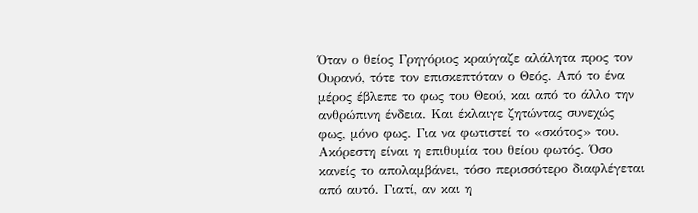Όταν ο θείος Γρηγόριος κραύγαζε αλάλητα προς τον Ουρανό, τότε τον επισκεπτόταν ο Θεός. Από το ένα μέρος έβλεπε το φως του Θεού, και από το άλλο την ανθρώπινη ένδεια. Και έκλαιγε ζητώντας συνεχώς φως, μόνο φως. Για να φωτιστεί το «σκότος» του.
Ακόρεστη είναι η επιθυμία του θείου φωτός. Όσο κανείς το απολαμβάνει, τόσο περισσότερο διαφλέγεται από αυτό. Γιατί, αν και η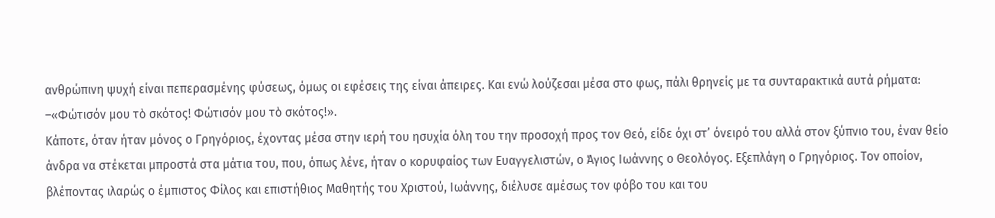ανθρώπινη ψυχή είναι πεπερασμένης φύσεως, όμως οι εφέσεις της είναι άπειρες. Και ενώ λούζεσαι μέσα στο φως, πάλι θρηνείς με τα συνταρακτικά αυτά ρήματα:
–«Φώτισόν μου τὸ σκότος! Φώτισόν μου τὸ σκότος!».
Κάποτε, όταν ήταν μόνος ο Γρηγόριος, έχοντας μέσα στην ιερή του ησυχία όλη του την προσοχή προς τον Θεό, είδε όχι στ’ όνειρό του αλλά στον ξύπνιο του, έναν θείο άνδρα να στέκεται μπροστά στα μάτια του, που, όπως λένε, ήταν ο κορυφαίος των Ευαγγελιστών, ο Άγιος Ιωάννης ο Θεολόγος. Εξεπλάγη ο Γρηγόριος. Τον οποίον, βλέποντας ιλαρώς ο έμπιστος Φίλος και επιστήθιος Μαθητής του Χριστού, Ιωάννης, διέλυσε αμέσως τον φόβο του και του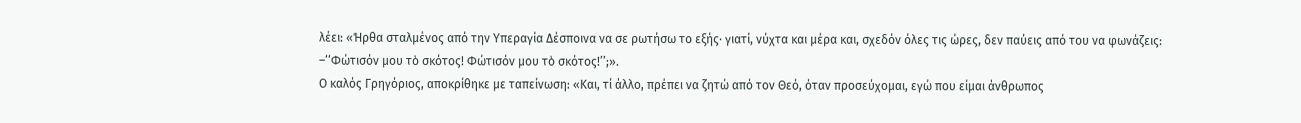λέει: «Ήρθα σταλμένος από την Υπεραγία Δέσποινα να σε ρωτήσω το εξής· γιατί, νύχτα και μέρα και, σχεδόν όλες τις ώρες, δεν παύεις από του να φωνάζεις:
–‘‘Φώτισόν μου τὸ σκότος! Φώτισόν μου τὸ σκότος!’’;».
Ο καλός Γρηγόριος, αποκρίθηκε με ταπείνωση: «Και, τί άλλο, πρέπει να ζητώ από τον Θεό, όταν προσεύχομαι, εγώ που είμαι άνθρωπος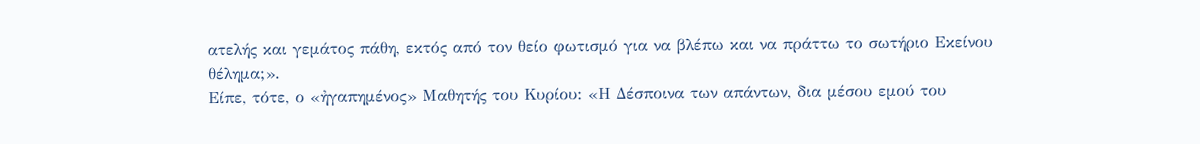ατελής και γεμάτος πάθη, εκτός από τον θείο φωτισμό για να βλέπω και να πράττω το σωτήριο Εκείνου θέλημα;».
Είπε, τότε, ο «ἠγαπημένος» Μαθητής του Κυρίου: «Η Δέσποινα των απάντων, δια μέσου εμού του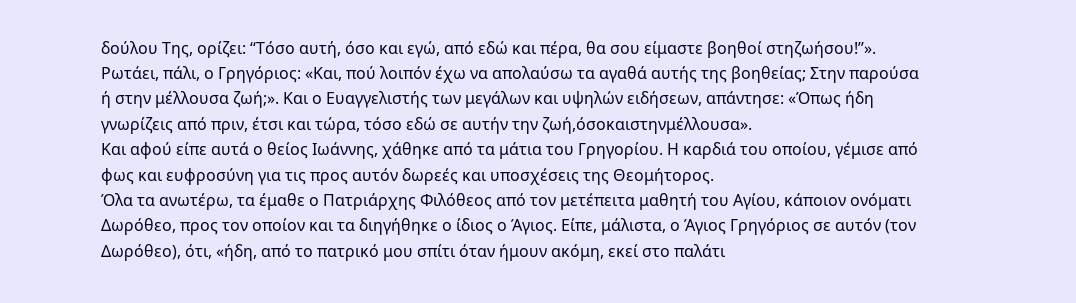δούλου Της, ορίζει: ‘‘Τόσο αυτή, όσο και εγώ, από εδώ και πέρα, θα σου είμαστε βοηθοί στηζωήσου!’’».
Ρωτάει, πάλι, ο Γρηγόριος: «Και, πού λοιπόν έχω να απολαύσω τα αγαθά αυτής της βοηθείας; Στην παρούσα ή στην μέλλουσα ζωή;». Και ο Ευαγγελιστής των μεγάλων και υψηλών ειδήσεων, απάντησε: «Όπως ήδη γνωρίζεις από πριν, έτσι και τώρα, τόσο εδώ σε αυτήν την ζωή,όσοκαιστηνμέλλουσα».
Και αφού είπε αυτά ο θείος Ιωάννης, χάθηκε από τα μάτια του Γρηγορίου. Η καρδιά του οποίου, γέμισε από φως και ευφροσύνη για τις προς αυτόν δωρεές και υποσχέσεις της Θεομήτορος.
Όλα τα ανωτέρω, τα έμαθε ο Πατριάρχης Φιλόθεος από τον μετέπειτα μαθητή του Αγίου, κάποιον ονόματι Δωρόθεο, προς τον οποίον και τα διηγήθηκε ο ίδιος ο Άγιος. Είπε, μάλιστα, ο Άγιος Γρηγόριος σε αυτόν (τον Δωρόθεο), ότι, «ήδη, από το πατρικό μου σπίτι όταν ήμουν ακόμη, εκεί στο παλάτι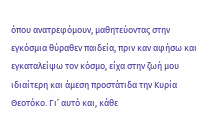όπου ανατρεφόμουν, μαθητεύοντας στην εγκόσμια θύραθεν παιδεία, πριν καν αφήσω και εγκαταλείψω τον κόσμο, είχα στην ζωή μου ιδιαίτερη και άμεση προστάτιδα την Κυρία Θεοτόκο. Γι’ αυτό και, κάθε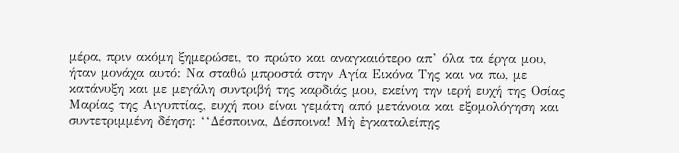μέρα, πριν ακόμη ξημερώσει, το πρώτο και αναγκαιότερο απ’ όλα τα έργα μου, ήταν μονάχα αυτό: Να σταθώ μπροστά στην Αγία Εικόνα Της και να πω, με κατάνυξη και με μεγάλη συντριβή της καρδιάς μου, εκείνη την ιερή ευχή της Οσίας Μαρίας της Αιγυπτίας, ευχή που είναι γεμάτη από μετάνοια και εξομολόγηση και συντετριμμένη δέηση: ‘‘Δέσποινα, Δέσποινα! Μὴ ἐγκαταλείπῃς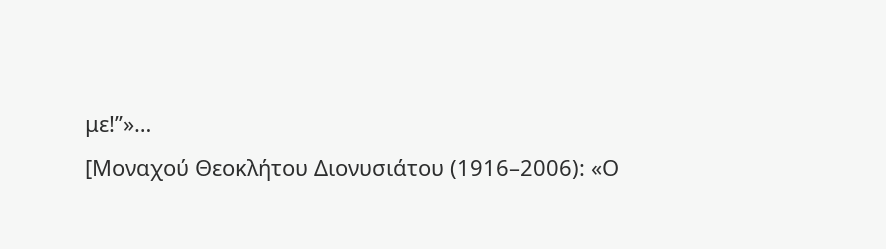με!’’»…
[Μοναχού Θεοκλήτου Διονυσιάτου (1916–2006): «Ο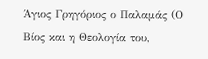Άγιος Γρηγόριος ο Παλαμάς (Ο Βίος και η Θεολογία του,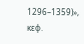1296–1359)», κεφ.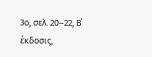3ο, σελ. 20–22, Β΄ έκδοσις,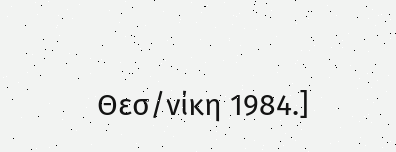Θεσ/νίκη 1984.]